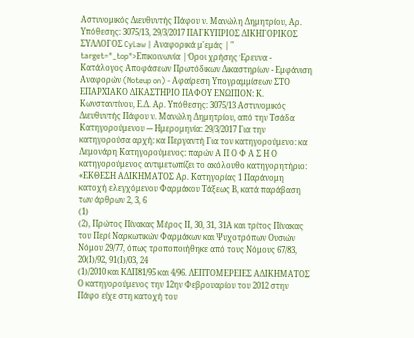Αστυνομικός Διευθυντής Πάφου ν. Μανώλη Δημητρίου, Αρ. Υπόθεσης: 3075/13, 29/3/2017 ΠΑΓΚΥΠΡΙΟΣ ΔΙΚΗΓΟΡΙΚΟΣ ΣΥΛΛΟΓΟΣ CyLaw | Αναφορικά μ'εμάς | " target="_top">Επικοινωνία | Όροι χρήσης Έρευνα - Κατάλογος Αποφάσεων Πρωτόδικων Δικαστηρίων - Εμφάνιση Αναφορών (Noteup on) - Αφαίρεση Υπογραμμίσεων ΣΤΟ ΕΠΑΡΧΙΑΚΟ ΔΙΚΑΣΤΗΡΙΟ ΠΑΦΟΥ ΕΝΩΠΙΟΝ: Κ. Κωνσταντίνου, Ε.Δ. Αρ. Υπόθεσης: 3075/13 Αστυνομικός Διευθυντής Πάφου ν. Μανώλη Δημητρίου, από την Τσάδα Κατηγορούμενου --- Ημερομηνία: 29/3/2017 Για την κατηγορούσα αρχή: κα Περγαντή Για τον κατηγορούμενο: κα Λεμονάρη Κατηγορούμενος: παρών Α Π Ο Φ Α Σ Η Ο κατηγορούμενος αντιμετωπίζει το ακόλουθο κατηγορητήριο: «ΕΚΘΕΣΗ ΑΔΙΚΗΜΑΤΟΣ Αρ. Κατηγορίας 1 Παράνομη κατοχή ελεγχόμενου Φαρμάκου Τάξεως Β, κατά παράβαση των άρθρων 2, 3, 6
(1)
(2), Πρώτος Πίνακας Μέρος ΙΙ, 30, 31, 31Α και τρίτος Πίνακας του Περί Ναρκωτικών Φαρμάκων και Ψυχοτρόπων Ουσιών Νόμου 29/77, όπως τροποποιήθηκε από τους Νόμους 67/83, 20(Ι)/92, 91(Ι)/03, 24
(1)/2010 και ΚΔΠ81/95 και 4/96. ΛΕΠΤΟΜΕΡΕΙΕΣ ΑΔΙΚΗΜΑΤΟΣ Ο κατηγορούμενος την 12ην Φεβρουαρίου του 2012 στην Πάφο είχε στη κατοχή του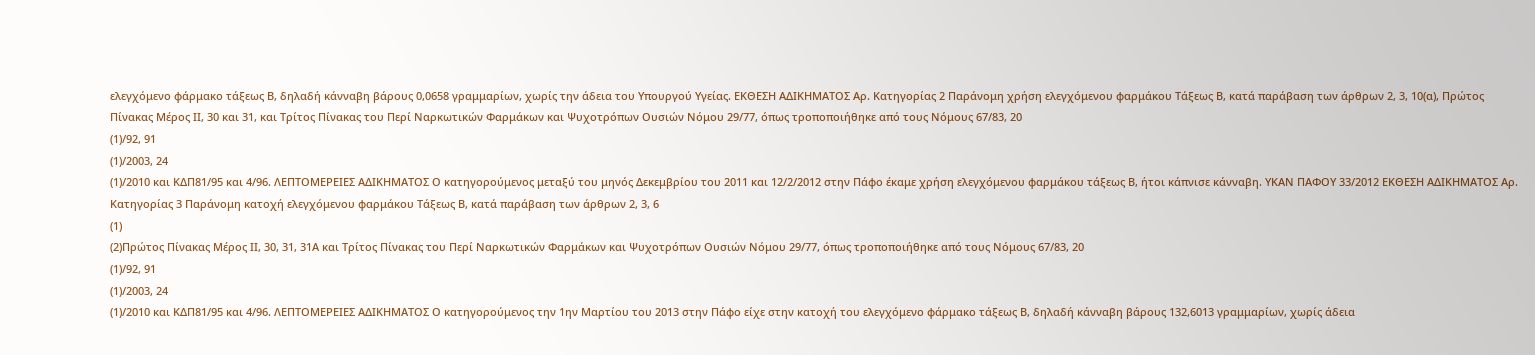ελεγχόμενο φάρμακο τάξεως Β, δηλαδή κάνναβη βάρους 0,0658 γραμμαρίων, χωρίς την άδεια του Υπουργού Υγείας. ΕΚΘΕΣΗ ΑΔΙΚΗΜΑΤΟΣ Αρ. Κατηγορίας 2 Παράνομη χρήση ελεγχόμενου φαρμάκου Τάξεως Β, κατά παράβαση των άρθρων 2, 3, 10(α), Πρώτος Πίνακας Μέρος ΙΙ, 30 και 31, και Τρίτος Πίνακας του Περί Ναρκωτικών Φαρμάκων και Ψυχοτρόπων Ουσιών Νόμου 29/77, όπως τροποποιήθηκε από τους Νόμους 67/83, 20
(1)/92, 91
(1)/2003, 24
(1)/2010 και ΚΔΠ81/95 και 4/96. ΛΕΠΤΟΜΕΡΕΙΕΣ ΑΔΙΚΗΜΑΤΟΣ Ο κατηγορούμενος μεταξύ του μηνός Δεκεμβρίου του 2011 και 12/2/2012 στην Πάφο έκαμε χρήση ελεγχόμενου φαρμάκου τάξεως Β, ήτοι κάπνισε κάνναβη. ΥΚΑΝ ΠΑΦΟΥ 33/2012 ΕΚΘΕΣΗ ΑΔΙΚΗΜΑΤΟΣ Αρ. Κατηγορίας 3 Παράνομη κατοχή ελεγχόμενου φαρμάκου Τάξεως Β, κατά παράβαση των άρθρων 2, 3, 6
(1)
(2)Πρώτος Πίνακας Μέρος ΙΙ, 30, 31, 31Α και Τρίτος Πίνακας του Περί Ναρκωτικών Φαρμάκων και Ψυχοτρόπων Ουσιών Νόμου 29/77, όπως τροποποιήθηκε από τους Νόμους 67/83, 20
(1)/92, 91
(1)/2003, 24
(1)/2010 και ΚΔΠ81/95 και 4/96. ΛΕΠΤΟΜΕΡΕΙΕΣ ΑΔΙΚΗΜΑΤΟΣ Ο κατηγορούμενος την 1ην Μαρτίου του 2013 στην Πάφο είχε στην κατοχή του ελεγχόμενο φάρμακο τάξεως Β, δηλαδή κάνναβη βάρους 132,6013 γραμμαρίων, χωρίς άδεια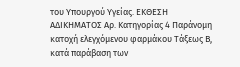του Υπουργού Υγείας. ΕΚΘΕΣΗ ΑΔΙΚΗΜΑΤΟΣ Αρ. Κατηγορίας 4 Παράνομη κατοχή ελεγχόμενου φαρμάκου Τάξεως Β, κατά παράβαση των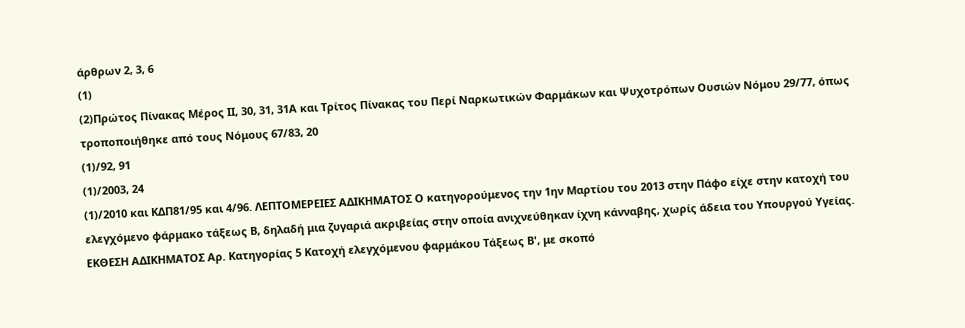άρθρων 2, 3, 6
(1)
(2)Πρώτος Πίνακας Μέρος ΙΙ, 30, 31, 31Α και Τρίτος Πίνακας του Περί Ναρκωτικών Φαρμάκων και Ψυχοτρόπων Ουσιών Νόμου 29/77, όπως τροποποιήθηκε από τους Νόμους 67/83, 20
(1)/92, 91
(1)/2003, 24
(1)/2010 και ΚΔΠ81/95 και 4/96. ΛΕΠΤΟΜΕΡΕΙΕΣ ΑΔΙΚΗΜΑΤΟΣ Ο κατηγορούμενος την 1ην Μαρτίου του 2013 στην Πάφο είχε στην κατοχή του ελεγχόμενο φάρμακο τάξεως Β, δηλαδή μια ζυγαριά ακριβείας στην οποία ανιχνεύθηκαν ίχνη κάνναβης, χωρίς άδεια του Υπουργού Υγείας. ΕΚΘΕΣΗ ΑΔΙΚΗΜΑΤΟΣ Αρ. Κατηγορίας 5 Κατοχή ελεγχόμενου φαρμάκου Τάξεως Β', με σκοπό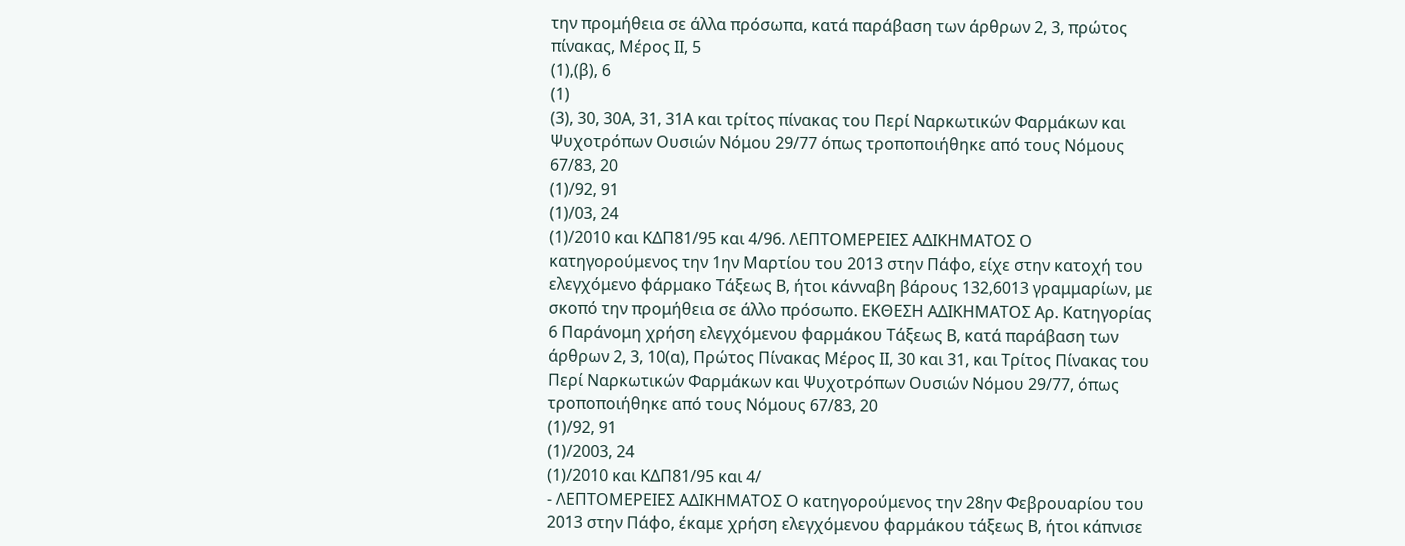την προμήθεια σε άλλα πρόσωπα, κατά παράβαση των άρθρων 2, 3, πρώτος πίνακας, Μέρος ΙΙ, 5
(1),(β), 6
(1)
(3), 30, 30Α, 31, 31Α και τρίτος πίνακας του Περί Ναρκωτικών Φαρμάκων και Ψυχοτρόπων Ουσιών Νόμου 29/77 όπως τροποποιήθηκε από τους Νόμους 67/83, 20
(1)/92, 91
(1)/03, 24
(1)/2010 και ΚΔΠ81/95 και 4/96. ΛΕΠΤΟΜΕΡΕΙΕΣ ΑΔΙΚΗΜΑΤΟΣ Ο κατηγορούμενος την 1ην Μαρτίου του 2013 στην Πάφο, είχε στην κατοχή του ελεγχόμενο φάρμακο Τάξεως Β, ήτοι κάνναβη βάρους 132,6013 γραμμαρίων, με σκοπό την προμήθεια σε άλλο πρόσωπο. ΕΚΘΕΣΗ ΑΔΙΚΗΜΑΤΟΣ Αρ. Κατηγορίας 6 Παράνομη χρήση ελεγχόμενου φαρμάκου Τάξεως Β, κατά παράβαση των άρθρων 2, 3, 10(α), Πρώτος Πίνακας Μέρος ΙΙ, 30 και 31, και Τρίτος Πίνακας του Περί Ναρκωτικών Φαρμάκων και Ψυχοτρόπων Ουσιών Νόμου 29/77, όπως τροποποιήθηκε από τους Νόμους 67/83, 20
(1)/92, 91
(1)/2003, 24
(1)/2010 και ΚΔΠ81/95 και 4/
- ΛΕΠΤΟΜΕΡΕΙΕΣ ΑΔΙΚΗΜΑΤΟΣ Ο κατηγορούμενος την 28ην Φεβρουαρίου του 2013 στην Πάφο, έκαμε χρήση ελεγχόμενου φαρμάκου τάξεως Β, ήτοι κάπνισε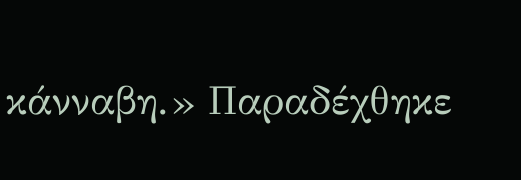κάνναβη.» Παραδέχθηκε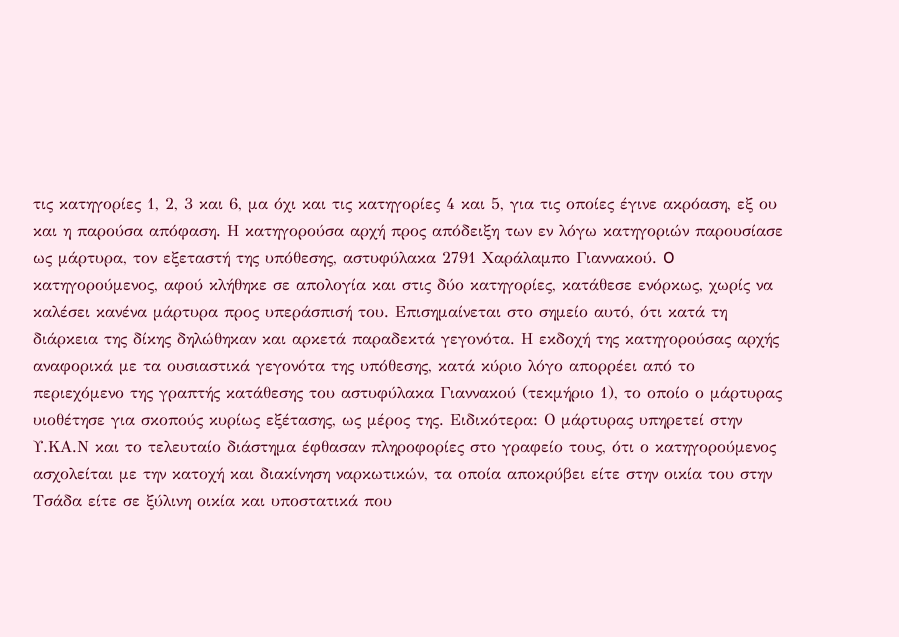τις κατηγορίες 1, 2, 3 και 6, μα όχι και τις κατηγορίες 4 και 5, για τις οποίες έγινε ακρόαση, εξ ου και η παρούσα απόφαση. Η κατηγορούσα αρχή προς απόδειξη των εν λόγω κατηγοριών παρουσίασε ως μάρτυρα, τον εξεταστή της υπόθεσης, αστυφύλακα 2791 Χαράλαμπο Γιαννακού. O κατηγορούμενος, αφού κλήθηκε σε απολογία και στις δύο κατηγορίες, κατάθεσε ενόρκως, χωρίς να καλέσει κανένα μάρτυρα προς υπεράσπισή του. Επισημαίνεται στο σημείο αυτό, ότι κατά τη διάρκεια της δίκης δηλώθηκαν και αρκετά παραδεκτά γεγονότα. Η εκδοχή της κατηγορούσας αρχής αναφορικά με τα ουσιαστικά γεγονότα της υπόθεσης, κατά κύριο λόγο απορρέει από το περιεχόμενο της γραπτής κατάθεσης του αστυφύλακα Γιαννακού (τεκμήριο 1), το οποίο ο μάρτυρας υιοθέτησε για σκοπούς κυρίως εξέτασης, ως μέρος της. Ειδικότερα: Ο μάρτυρας υπηρετεί στην Υ.ΚΑ.Ν και το τελευταίο διάστημα έφθασαν πληροφορίες στο γραφείο τους, ότι ο κατηγορούμενος ασχολείται με την κατοχή και διακίνηση ναρκωτικών, τα οποία αποκρύβει είτε στην οικία του στην Τσάδα είτε σε ξύλινη οικία και υποστατικά που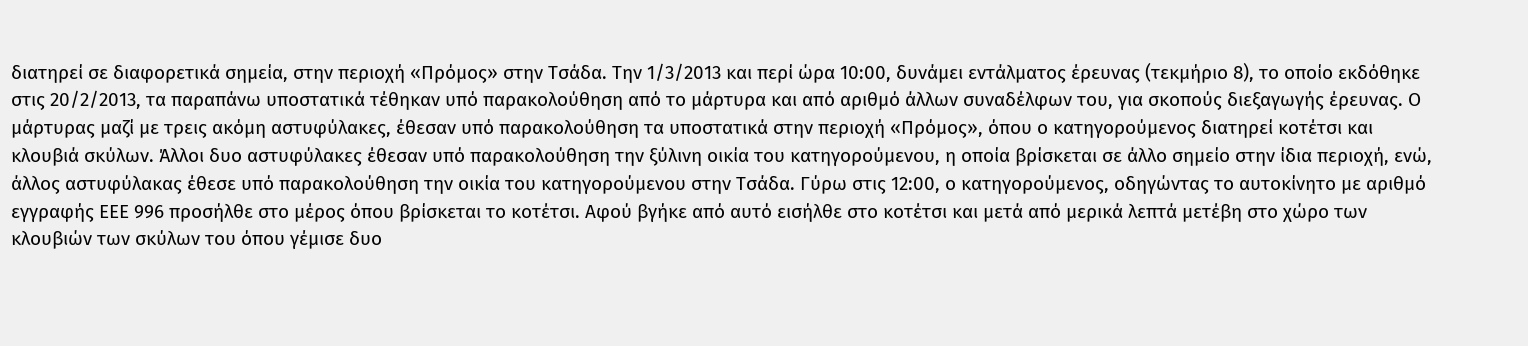διατηρεί σε διαφορετικά σημεία, στην περιοχή «Πρόμος» στην Τσάδα. Την 1/3/2013 και περί ώρα 10:00, δυνάμει εντάλματος έρευνας (τεκμήριο 8), το οποίο εκδόθηκε στις 20/2/2013, τα παραπάνω υποστατικά τέθηκαν υπό παρακολούθηση από το μάρτυρα και από αριθμό άλλων συναδέλφων του, για σκοπούς διεξαγωγής έρευνας. Ο μάρτυρας μαζί με τρεις ακόμη αστυφύλακες, έθεσαν υπό παρακολούθηση τα υποστατικά στην περιοχή «Πρόμος», όπου ο κατηγορούμενος διατηρεί κοτέτσι και κλουβιά σκύλων. Άλλοι δυο αστυφύλακες έθεσαν υπό παρακολούθηση την ξύλινη οικία του κατηγορούμενου, η οποία βρίσκεται σε άλλο σημείο στην ίδια περιοχή, ενώ, άλλος αστυφύλακας έθεσε υπό παρακολούθηση την οικία του κατηγορούμενου στην Τσάδα. Γύρω στις 12:00, ο κατηγορούμενος, οδηγώντας το αυτοκίνητο με αριθμό εγγραφής ΕΕΕ 996 προσήλθε στο μέρος όπου βρίσκεται το κοτέτσι. Αφού βγήκε από αυτό εισήλθε στο κοτέτσι και μετά από μερικά λεπτά μετέβη στο χώρο των κλουβιών των σκύλων του όπου γέμισε δυο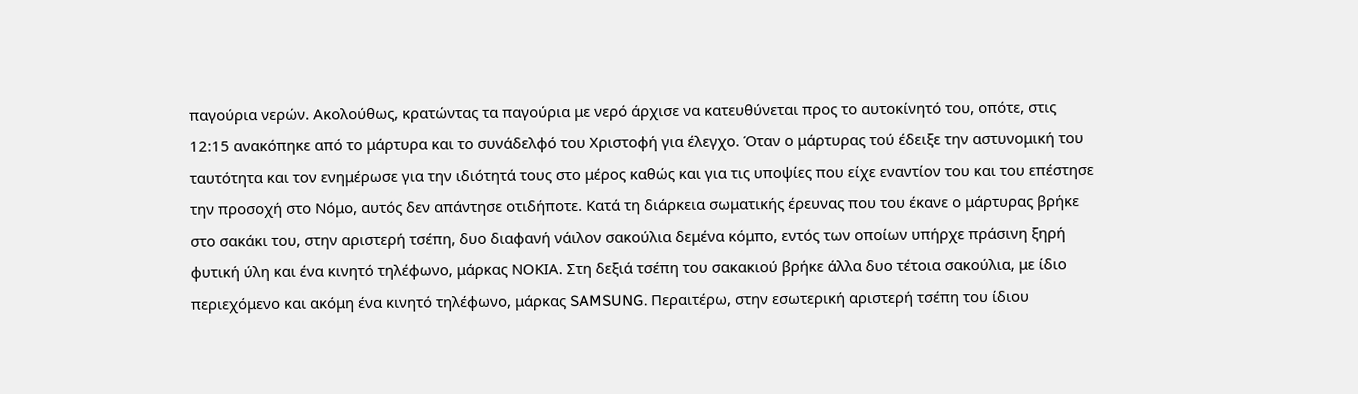παγούρια νερών. Ακολούθως, κρατώντας τα παγούρια με νερό άρχισε να κατευθύνεται προς το αυτοκίνητό του, οπότε, στις 12:15 ανακόπηκε από το μάρτυρα και το συνάδελφό του Χριστοφή για έλεγχο. Όταν ο μάρτυρας τού έδειξε την αστυνομική του ταυτότητα και τον ενημέρωσε για την ιδιότητά τους στο μέρος καθώς και για τις υποψίες που είχε εναντίον του και του επέστησε την προσοχή στο Νόμο, αυτός δεν απάντησε οτιδήποτε. Κατά τη διάρκεια σωματικής έρευνας που του έκανε ο μάρτυρας βρήκε στο σακάκι του, στην αριστερή τσέπη, δυο διαφανή νάιλον σακούλια δεμένα κόμπο, εντός των οποίων υπήρχε πράσινη ξηρή φυτική ύλη και ένα κινητό τηλέφωνο, μάρκας ΝΟΚΙΑ. Στη δεξιά τσέπη του σακακιού βρήκε άλλα δυο τέτοια σακούλια, με ίδιο περιεχόμενο και ακόμη ένα κινητό τηλέφωνο, μάρκας SAMSUNG. Περαιτέρω, στην εσωτερική αριστερή τσέπη του ίδιου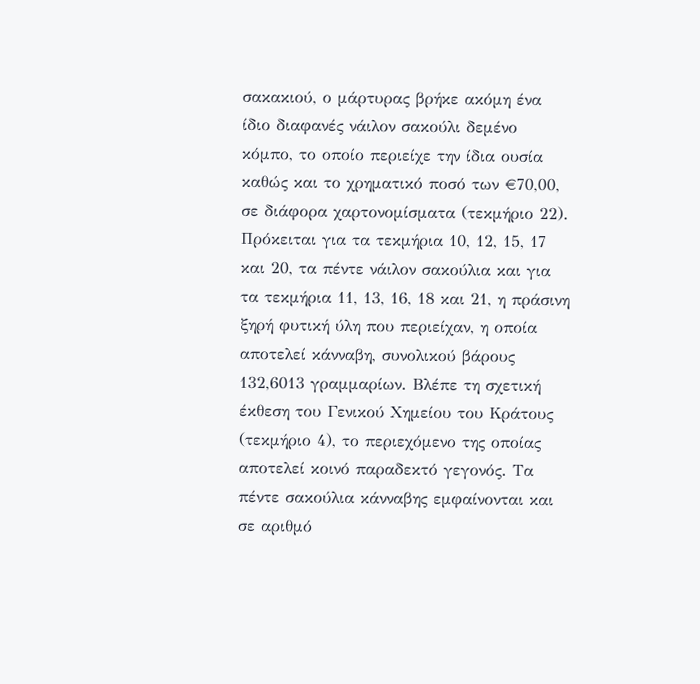σακακιού, ο μάρτυρας βρήκε ακόμη ένα ίδιο διαφανές νάιλον σακούλι δεμένο κόμπο, το οποίο περιείχε την ίδια ουσία καθώς και το χρηματικό ποσό των €70,00, σε διάφορα χαρτονομίσματα (τεκμήριο 22). Πρόκειται για τα τεκμήρια 10, 12, 15, 17 και 20, τα πέντε νάιλον σακούλια και για τα τεκμήρια 11, 13, 16, 18 και 21, η πράσινη ξηρή φυτική ύλη που περιείχαν, η οποία αποτελεί κάνναβη, συνολικού βάρους 132,6013 γραμμαρίων. Βλέπε τη σχετική έκθεση του Γενικού Χημείου του Κράτους (τεκμήριο 4), το περιεχόμενο της οποίας αποτελεί κοινό παραδεκτό γεγονός. Τα πέντε σακούλια κάνναβης εμφαίνονται και σε αριθμό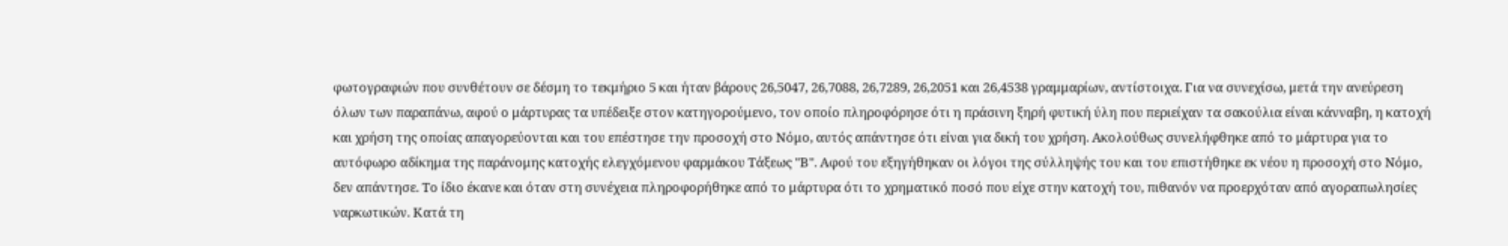φωτογραφιών που συνθέτουν σε δέσμη το τεκμήριο 5 και ήταν βάρους 26,5047, 26,7088, 26,7289, 26,2051 και 26,4538 γραμμαρίων, αντίστοιχα. Για να συνεχίσω, μετά την ανεύρεση όλων των παραπάνω, αφού ο μάρτυρας τα υπέδειξε στον κατηγορούμενο, τον οποίο πληροφόρησε ότι η πράσινη ξηρή φυτική ύλη που περιείχαν τα σακούλια είναι κάνναβη, η κατοχή και χρήση της οποίας απαγορεύονται και του επέστησε την προσοχή στο Νόμο, αυτός απάντησε ότι είναι για δική του χρήση. Ακολούθως συνελήφθηκε από το μάρτυρα για το αυτόφωρο αδίκημα της παράνομης κατοχής ελεγχόμενου φαρμάκου Τάξεως "Β". Αφού του εξηγήθηκαν οι λόγοι της σύλληψής του και του επιστήθηκε εκ νέου η προσοχή στο Νόμο, δεν απάντησε. Το ίδιο έκανε και όταν στη συνέχεια πληροφορήθηκε από το μάρτυρα ότι το χρηματικό ποσό που είχε στην κατοχή του, πιθανόν να προερχόταν από αγοραπωλησίες ναρκωτικών. Κατά τη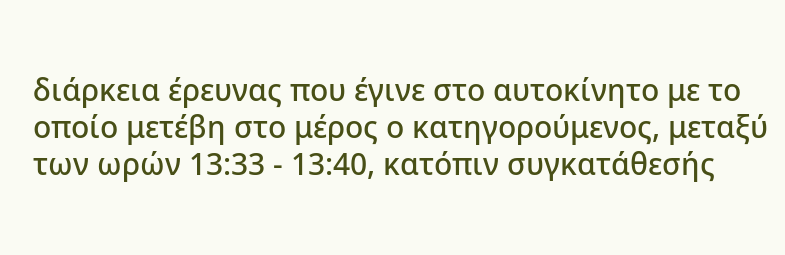διάρκεια έρευνας που έγινε στο αυτοκίνητο με το οποίο μετέβη στο μέρος ο κατηγορούμενος, μεταξύ των ωρών 13:33 - 13:40, κατόπιν συγκατάθεσής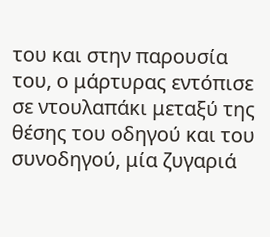του και στην παρουσία του, ο μάρτυρας εντόπισε σε ντουλαπάκι μεταξύ της θέσης του οδηγού και του συνοδηγού, μία ζυγαριά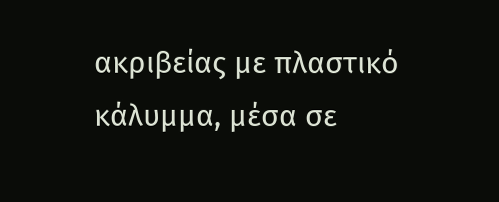ακριβείας με πλαστικό κάλυμμα, μέσα σε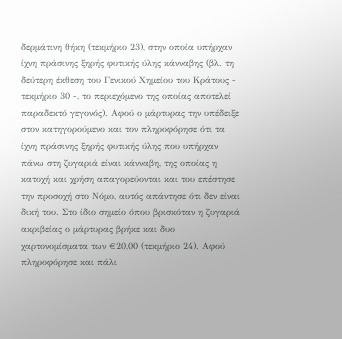δερμάτινη θήκη (τεκμήριο 23), στην οποία υπήρχαν ίχνη πράσινης ξηρής φυτικής ύλης κάνναβης (βλ. τη δεύτερη έκθεση του Γενικού Χημείου του Κράτους - τεκμήριο 30 -, το περιεχόμενο της οποίας αποτελεί παραδεκτό γεγονός). Αφού ο μάρτυρας την υπέδειξε στον κατηγορούμενο και τον πληροφόρησε ότι τα ίχνη πράσινης ξηρής φυτικής ύλης που υπήρχαν πάνω στη ζυγαριά είναι κάνναβη, της οποίας η κατοχή και χρήση απαγορεύονται και του επέστησε την προσοχή στο Νόμο, αυτός απάντησε ότι δεν είναι δική του. Στο ίδιο σημείο όπου βρισκόταν η ζυγαριά ακριβείας ο μάρτυρας βρήκε και δυο χαρτονομίσματα των €20,00 (τεκμήριο 24). Αφού πληροφόρησε και πάλι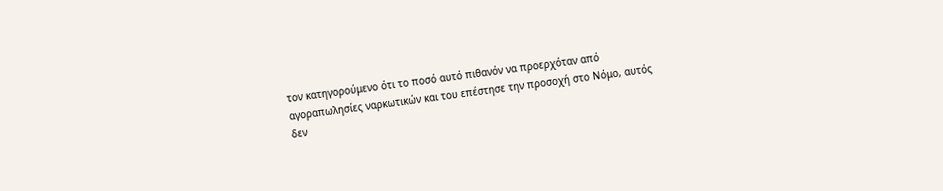τον κατηγορούμενο ότι το ποσό αυτό πιθανόν να προερχόταν από αγοραπωλησίες ναρκωτικών και του επέστησε την προσοχή στο Νόμο, αυτός δεν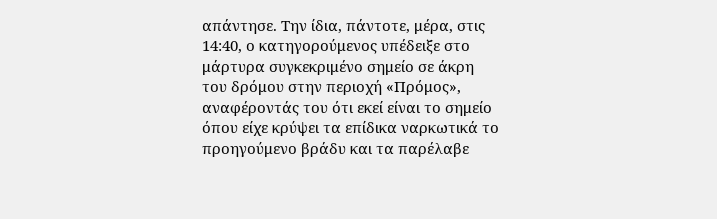απάντησε. Την ίδια, πάντοτε, μέρα, στις 14:40, ο κατηγορούμενος υπέδειξε στο μάρτυρα συγκεκριμένο σημείο σε άκρη του δρόμου στην περιοχή «Πρόμος», αναφέροντάς του ότι εκεί είναι το σημείο όπου είχε κρύψει τα επίδικα ναρκωτικά το προηγούμενο βράδυ και τα παρέλαβε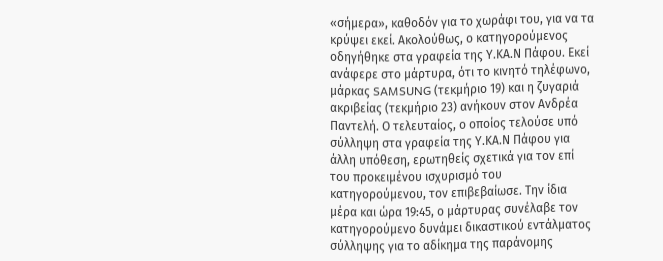«σήμερα», καθοδόν για το χωράφι του, για να τα κρύψει εκεί. Ακολούθως, ο κατηγορούμενος οδηγήθηκε στα γραφεία της Υ.ΚΑ.Ν Πάφου. Εκεί ανάφερε στο μάρτυρα, ότι το κινητό τηλέφωνο, μάρκας SAMSUNG (τεκμήριο 19) και η ζυγαριά ακριβείας (τεκμήριο 23) ανήκουν στον Ανδρέα Παντελή. Ο τελευταίος, ο οποίος τελούσε υπό σύλληψη στα γραφεία της Υ.ΚΑ.Ν Πάφου για άλλη υπόθεση, ερωτηθείς σχετικά για τον επί του προκειμένου ισχυρισμό του κατηγορούμενου, τον επιβεβαίωσε. Την ίδια μέρα και ώρα 19:45, ο μάρτυρας συνέλαβε τον κατηγορούμενο δυνάμει δικαστικού εντάλματος σύλληψης για το αδίκημα της παράνομης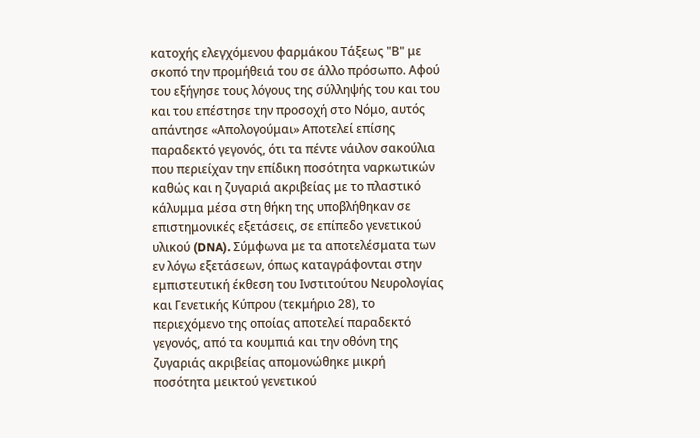κατοχής ελεγχόμενου φαρμάκου Τάξεως "Β" με σκοπό την προμήθειά του σε άλλο πρόσωπο. Αφού του εξήγησε τους λόγους της σύλληψής του και του και του επέστησε την προσοχή στο Νόμο, αυτός απάντησε «Απολογούμαι» Αποτελεί επίσης παραδεκτό γεγονός, ότι τα πέντε νάιλον σακούλια που περιείχαν την επίδικη ποσότητα ναρκωτικών καθώς και η ζυγαριά ακριβείας με το πλαστικό κάλυμμα μέσα στη θήκη της υποβλήθηκαν σε επιστημονικές εξετάσεις, σε επίπεδο γενετικού υλικού (DNA). Σύμφωνα με τα αποτελέσματα των εν λόγω εξετάσεων, όπως καταγράφονται στην εμπιστευτική έκθεση του Ινστιτούτου Νευρολογίας και Γενετικής Κύπρου (τεκμήριο 28), το περιεχόμενο της οποίας αποτελεί παραδεκτό γεγονός, από τα κουμπιά και την οθόνη της ζυγαριάς ακριβείας απομονώθηκε μικρή ποσότητα μεικτού γενετικού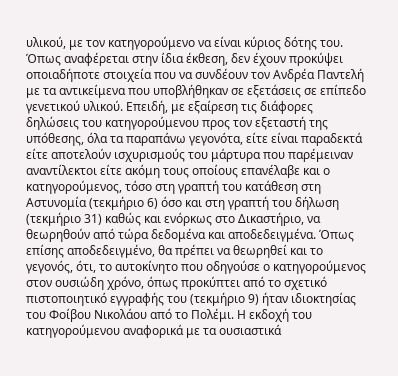υλικού, με τον κατηγορούμενο να είναι κύριος δότης του. Όπως αναφέρεται στην ίδια έκθεση, δεν έχουν προκύψει οποιαδήποτε στοιχεία που να συνδέουν τον Ανδρέα Παντελή με τα αντικείμενα που υποβλήθηκαν σε εξετάσεις σε επίπεδο γενετικού υλικού. Επειδή, με εξαίρεση τις διάφορες δηλώσεις του κατηγορούμενου προς τον εξεταστή της υπόθεσης, όλα τα παραπάνω γεγονότα, είτε είναι παραδεκτά είτε αποτελούν ισχυρισμούς του μάρτυρα που παρέμειναν αναντίλεκτοι είτε ακόμη τους οποίους επανέλαβε και ο κατηγορούμενος, τόσο στη γραπτή του κατάθεση στη Αστυνομία (τεκμήριο 6) όσο και στη γραπτή του δήλωση (τεκμήριο 31) καθώς και ενόρκως στο Δικαστήριο, να θεωρηθούν από τώρα δεδομένα και αποδεδειγμένα. Όπως επίσης αποδεδειγμένο, θα πρέπει να θεωρηθεί και το γεγονός, ότι, το αυτοκίνητο που οδηγούσε ο κατηγορούμενος στον ουσιώδη χρόνο, όπως προκύπτει από το σχετικό πιστοποιητικό εγγραφής του (τεκμήριο 9) ήταν ιδιοκτησίας του Φοίβου Νικολάου από το Πολέμι. Η εκδοχή του κατηγορούμενου αναφορικά με τα ουσιαστικά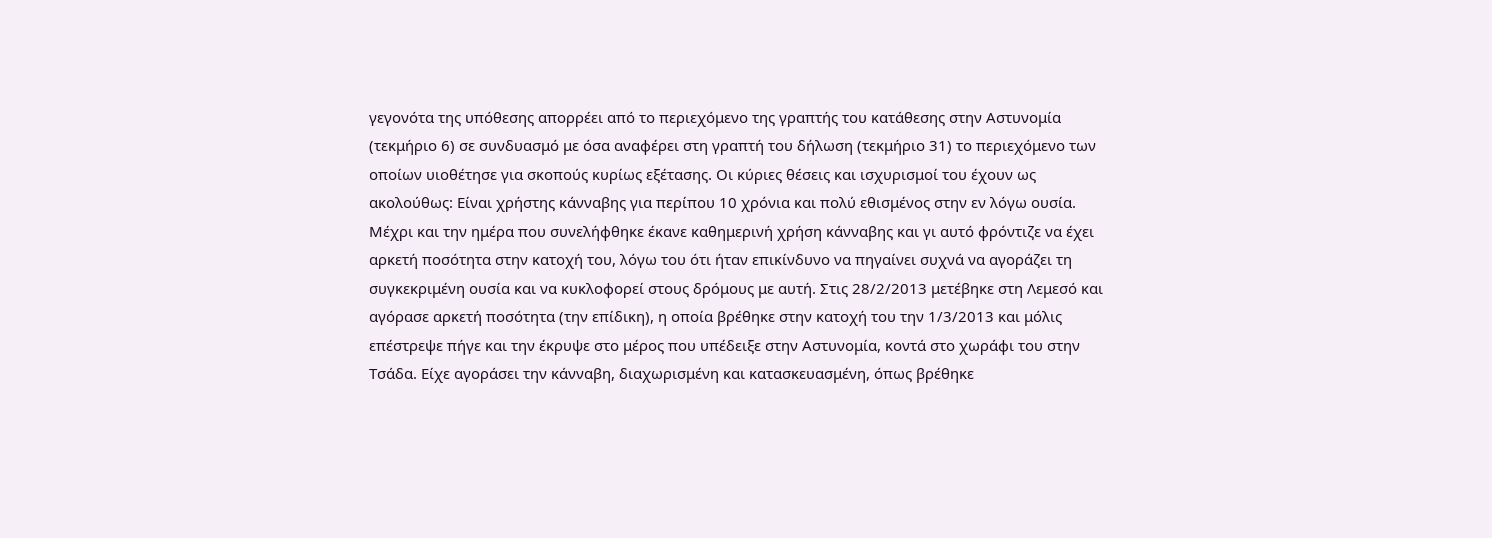γεγονότα της υπόθεσης απορρέει από το περιεχόμενο της γραπτής του κατάθεσης στην Αστυνομία (τεκμήριο 6) σε συνδυασμό με όσα αναφέρει στη γραπτή του δήλωση (τεκμήριο 31) το περιεχόμενο των οποίων υιοθέτησε για σκοπούς κυρίως εξέτασης. Οι κύριες θέσεις και ισχυρισμοί του έχουν ως ακολούθως: Είναι χρήστης κάνναβης για περίπου 10 χρόνια και πολύ εθισμένος στην εν λόγω ουσία. Μέχρι και την ημέρα που συνελήφθηκε έκανε καθημερινή χρήση κάνναβης και γι αυτό φρόντιζε να έχει αρκετή ποσότητα στην κατοχή του, λόγω του ότι ήταν επικίνδυνο να πηγαίνει συχνά να αγοράζει τη συγκεκριμένη ουσία και να κυκλοφορεί στους δρόμους με αυτή. Στις 28/2/2013 μετέβηκε στη Λεμεσό και αγόρασε αρκετή ποσότητα (την επίδικη), η οποία βρέθηκε στην κατοχή του την 1/3/2013 και μόλις επέστρεψε πήγε και την έκρυψε στο μέρος που υπέδειξε στην Αστυνομία, κοντά στο χωράφι του στην Τσάδα. Είχε αγοράσει την κάνναβη, διαχωρισμένη και κατασκευασμένη, όπως βρέθηκε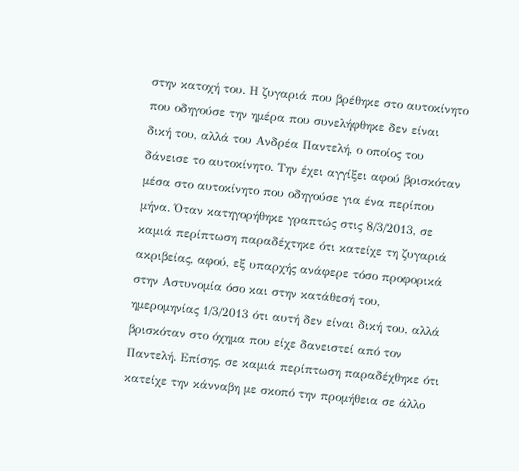στην κατοχή του. Η ζυγαριά που βρέθηκε στο αυτοκίνητο που οδηγούσε την ημέρα που συνελήφθηκε δεν είναι δική του, αλλά του Ανδρέα Παντελή, ο οποίος του δάνεισε το αυτοκίνητο. Την έχει αγγίξει αφού βρισκόταν μέσα στο αυτοκίνητο που οδηγούσε για ένα περίπου μήνα. Όταν κατηγορήθηκε γραπτώς στις 8/3/2013, σε καμιά περίπτωση παραδέχτηκε ότι κατείχε τη ζυγαριά ακριβείας, αφού, εξ υπαρχής ανάφερε τόσο προφορικά στην Αστυνομία όσο και στην κατάθεσή του, ημερομηνίας 1/3/2013 ότι αυτή δεν είναι δική του, αλλά βρισκόταν στο όχημα που είχε δανειστεί από τον Παντελή. Επίσης, σε καμιά περίπτωση παραδέχθηκε ότι κατείχε την κάνναβη με σκοπό την προμήθεια σε άλλο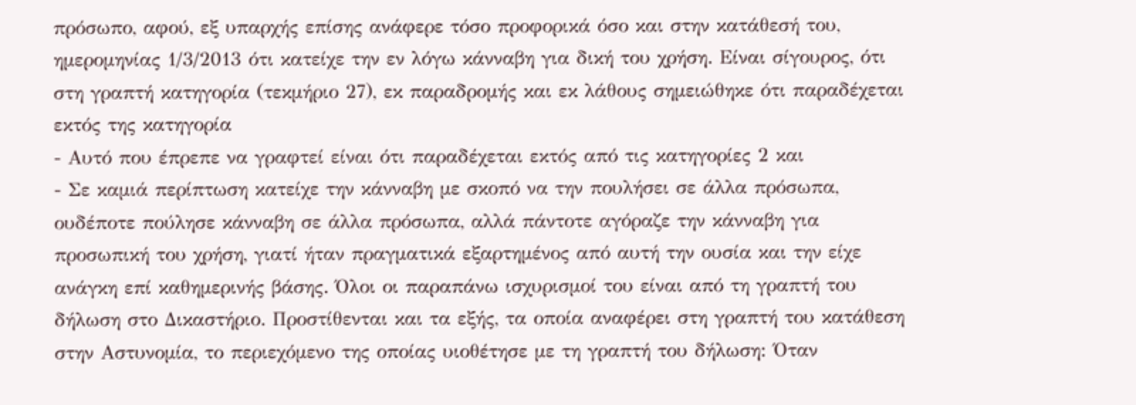πρόσωπο, αφού, εξ υπαρχής επίσης ανάφερε τόσο προφορικά όσο και στην κατάθεσή του, ημερομηνίας 1/3/2013 ότι κατείχε την εν λόγω κάνναβη για δική του χρήση. Είναι σίγουρος, ότι στη γραπτή κατηγορία (τεκμήριο 27), εκ παραδρομής και εκ λάθους σημειώθηκε ότι παραδέχεται εκτός της κατηγορία
- Αυτό που έπρεπε να γραφτεί είναι ότι παραδέχεται εκτός από τις κατηγορίες 2 και
- Σε καμιά περίπτωση κατείχε την κάνναβη με σκοπό να την πουλήσει σε άλλα πρόσωπα, ουδέποτε πούλησε κάνναβη σε άλλα πρόσωπα, αλλά πάντοτε αγόραζε την κάνναβη για προσωπική του χρήση, γιατί ήταν πραγματικά εξαρτημένος από αυτή την ουσία και την είχε ανάγκη επί καθημερινής βάσης. Όλοι οι παραπάνω ισχυρισμοί του είναι από τη γραπτή του δήλωση στο Δικαστήριο. Προστίθενται και τα εξής, τα οποία αναφέρει στη γραπτή του κατάθεση στην Αστυνομία, το περιεχόμενο της οποίας υιοθέτησε με τη γραπτή του δήλωση: Όταν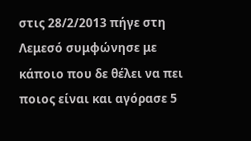στις 28/2/2013 πήγε στη Λεμεσό συμφώνησε με κάποιο που δε θέλει να πει ποιος είναι και αγόρασε 5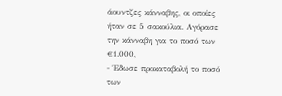άουντζες κάνναβης, οι οποίες ήταν σε 5 σακούλια. Αγόρασε την κάνναβη για το ποσό των €1.000,
- Έδωσε προκαταβολή το ποσό των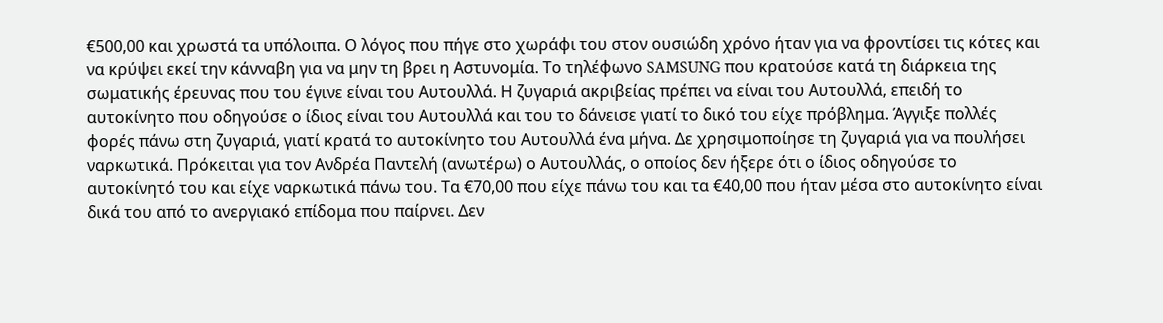€500,00 και χρωστά τα υπόλοιπα. Ο λόγος που πήγε στο χωράφι του στον ουσιώδη χρόνο ήταν για να φροντίσει τις κότες και να κρύψει εκεί την κάνναβη για να μην τη βρει η Αστυνομία. Το τηλέφωνο SAMSUNG που κρατούσε κατά τη διάρκεια της σωματικής έρευνας που του έγινε είναι του Αυτουλλά. Η ζυγαριά ακριβείας πρέπει να είναι του Αυτουλλά, επειδή το αυτοκίνητο που οδηγούσε ο ίδιος είναι του Αυτουλλά και του το δάνεισε γιατί το δικό του είχε πρόβλημα. Άγγιξε πολλές φορές πάνω στη ζυγαριά, γιατί κρατά το αυτοκίνητο του Αυτουλλά ένα μήνα. Δε χρησιμοποίησε τη ζυγαριά για να πουλήσει ναρκωτικά. Πρόκειται για τον Ανδρέα Παντελή (ανωτέρω) ο Αυτουλλάς, ο οποίος δεν ήξερε ότι ο ίδιος οδηγούσε το αυτοκίνητό του και είχε ναρκωτικά πάνω του. Τα €70,00 που είχε πάνω του και τα €40,00 που ήταν μέσα στο αυτοκίνητο είναι δικά του από το ανεργιακό επίδομα που παίρνει. Δεν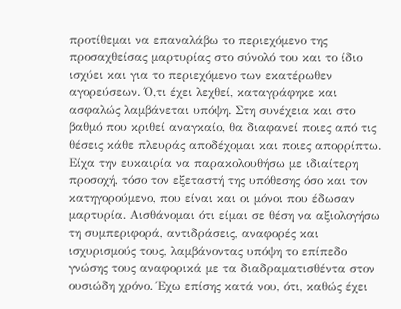προτίθεμαι να επαναλάβω το περιεχόμενο της προσαχθείσας μαρτυρίας στο σύνολό του και το ίδιο ισχύει και για το περιεχόμενο των εκατέρωθεν αγορεύσεων. Ό,τι έχει λεχθεί, καταγράφηκε και ασφαλώς λαμβάνεται υπόψη. Στη συνέχεια και στο βαθμό που κριθεί αναγκαίο, θα διαφανεί ποιες από τις θέσεις κάθε πλευράς αποδέχομαι και ποιες απορρίπτω. Είχα την ευκαιρία να παρακολουθήσω με ιδιαίτερη προσοχή, τόσο τον εξεταστή της υπόθεσης όσο και τον κατηγορούμενο, που είναι και οι μόνοι που έδωσαν μαρτυρία. Αισθάνομαι ότι είμαι σε θέση να αξιολογήσω τη συμπεριφορά, αντιδράσεις, αναφορές και ισχυρισμούς τους, λαμβάνοντας υπόψη το επίπεδο γνώσης τους αναφορικά με τα διαδραματισθέντα στον ουσιώδη χρόνο. Έχω επίσης κατά νου, ότι, καθώς έχει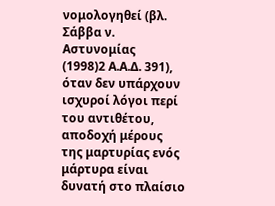νομολογηθεί (βλ. Σάββα ν. Αστυνομίας
(1998)2 Α.Α.Δ. 391), όταν δεν υπάρχουν ισχυροί λόγοι περί του αντιθέτου, αποδοχή μέρους της μαρτυρίας ενός μάρτυρα είναι δυνατή στο πλαίσιο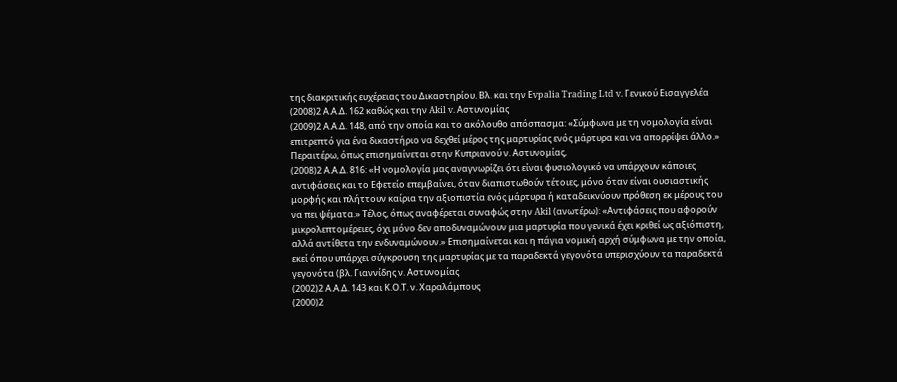της διακριτικής ευχέρειας του Δικαστηρίου. Βλ. και την Εvpalia Trading Ltd v. Γενικού Εισαγγελέα
(2008)2 Α.Α.Δ. 162 καθώς και την Akil v. Αστυνομίας
(2009)2 Α.Α.Δ. 148, από την οποία και το ακόλουθο απόσπασμα: «Σύμφωνα με τη νομολογία είναι επιτρεπτό για ένα δικαστήριο να δεχθεί μέρος της μαρτυρίας ενός μάρτυρα και να απορρίψει άλλο.» Περαιτέρω, όπως επισημαίνεται στην Κυπριανού ν. Αστυνομίας,
(2008)2 Α.Α.Δ. 816: «Η νομολογία μας αναγνωρίζει ότι είναι φυσιολογικό να υπάρχουν κάποιες αντιφάσεις και το Εφετείο επεμβαίνει, όταν διαπιστωθούν τέτοιες, μόνο όταν είναι ουσιαστικής μορφής και πλήττουν καίρια την αξιοπιστία ενός μάρτυρα ή καταδεικνύουν πρόθεση εκ μέρους του να πει ψέματα.» Τέλος, όπως αναφέρεται συναφώς στην Akil (ανωτέρω): «Αντιφάσεις που αφορούν μικρολεπτομέρειες, όχι μόνο δεν αποδυναμώνουν μια μαρτυρία που γενικά έχει κριθεί ως αξιόπιστη, αλλά αντίθετα την ενδυναμώνουν.» Επισημαίνεται και η πάγια νομική αρχή σύμφωνα με την οποία, εκεί όπου υπάρχει σύγκρουση της μαρτυρίας με τα παραδεκτά γεγονότα υπερισχύουν τα παραδεκτά γεγονότα (βλ. Γιαννίδης ν. Αστυνομίας
(2002)2 Α.Α.Δ. 143 και Κ.Ο.Τ. ν. Χαραλάμπους
(2000)2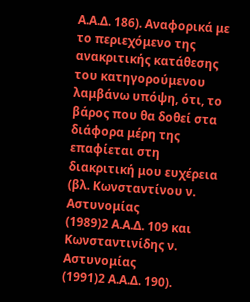Α.Α.Δ. 186). Αναφορικά με το περιεχόμενο της ανακριτικής κατάθεσης του κατηγορούμενου λαμβάνω υπόψη, ότι, το βάρος που θα δοθεί στα διάφορα μέρη της επαφίεται στη διακριτική μου ευχέρεια (βλ. Κωνσταντίνου ν. Αστυνομίας
(1989)2 Α.Α.Δ. 109 και Κωνσταντινίδης ν. Αστυνομίας
(1991)2 Α.Α.Δ. 190).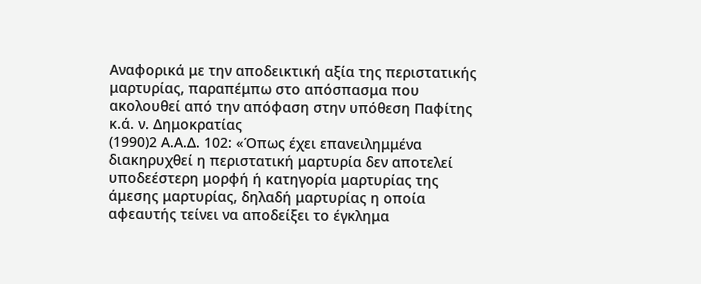Αναφορικά με την αποδεικτική αξία της περιστατικής μαρτυρίας, παραπέμπω στο απόσπασμα που ακολουθεί από την απόφαση στην υπόθεση Παφίτης κ.ά. ν. Δημοκρατίας
(1990)2 Α.Α.Δ. 102: «Όπως έχει επανειλημμένα διακηρυχθεί η περιστατική μαρτυρία δεν αποτελεί υποδεέστερη μορφή ή κατηγορία μαρτυρίας της άμεσης μαρτυρίας, δηλαδή μαρτυρίας η οποία αφεαυτής τείνει να αποδείξει το έγκλημα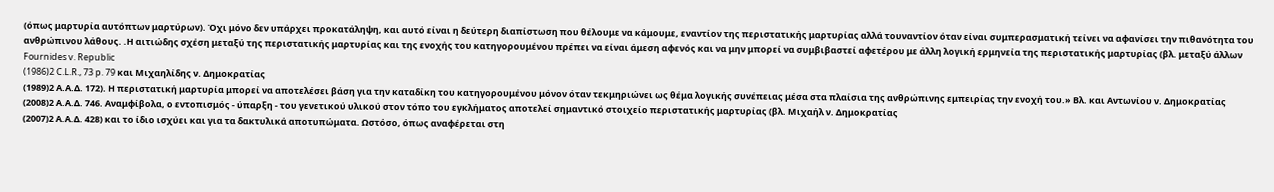(όπως μαρτυρία αυτόπτων μαρτύρων). Όχι μόνο δεν υπάρχει προκατάληψη, και αυτό είναι η δεύτερη διαπίστωση που θέλουμε να κάμουμε, εναντίον της περιστατικής μαρτυρίας αλλά τουναντίον όταν είναι συμπερασματική τείνει να αφανίσει την πιθανότητα του ανθρώπινου λάθους. .Η αιτιώδης σχέση μεταξύ της περιστατικής μαρτυρίας και της ενοχής του κατηγορουμένου πρέπει να είναι άμεση αφενός και να μην μπορεί να συμβιβαστεί αφετέρου με άλλη λογική ερμηνεία της περιστατικής μαρτυρίας (βλ. μεταξύ άλλων Fournides v. Republic
(1986)2 C.L.R., 73 p. 79 και Μιχαηλίδης ν. Δημοκρατίας
(1989)2 Α.Α.Δ. 172). Η περιστατική μαρτυρία μπορεί να αποτελέσει βάση για την καταδίκη του κατηγορουμένου μόνον όταν τεκμηριώνει ως θέμα λογικής συνέπειας μέσα στα πλαίσια της ανθρώπινης εμπειρίας την ενοχή του.» Βλ. και Αντωνίου ν. Δημοκρατίας
(2008)2 Α.Α.Δ. 746. Αναμφίβολα, ο εντοπισμός - ύπαρξη - του γενετικού υλικού στον τόπο του εγκλήματος αποτελεί σημαντικό στοιχείο περιστατικής μαρτυρίας (βλ. Μιχαήλ ν. Δημοκρατίας
(2007)2 Α.Α.Δ. 428) και το ίδιο ισχύει και για τα δακτυλικά αποτυπώματα. Ωστόσο, όπως αναφέρεται στη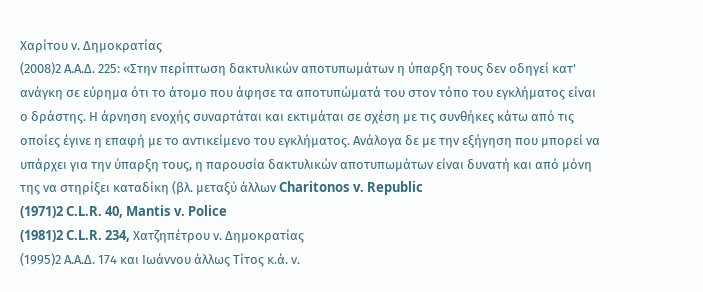Χαρίτου ν. Δημοκρατίας
(2008)2 Α.Α.Δ. 225: «Στην περίπτωση δακτυλικών αποτυπωμάτων η ύπαρξη τους δεν οδηγεί κατ' ανάγκη σε εύρημα ότι το άτομο που άφησε τα αποτυπώματά του στον τόπο του εγκλήματος είναι ο δράστης. Η άρνηση ενοχής συναρτάται και εκτιμάται σε σχέση με τις συνθήκες κάτω από τις οποίες έγινε η επαφή με το αντικείμενο του εγκλήματος. Ανάλογα δε με την εξήγηση που μπορεί να υπάρχει για την ύπαρξη τους, η παρουσία δακτυλικών αποτυπωμάτων είναι δυνατή και από μόνη της να στηρίξει καταδίκη (βλ. μεταξύ άλλων Charitonos v. Republic
(1971)2 C.L.R. 40, Mantis v. Police
(1981)2 C.L.R. 234, Χατζηπέτρου ν. Δημοκρατίας
(1995)2 Α.Α.Δ. 174 και Ιωάννου άλλως Τίτος κ.ά. ν.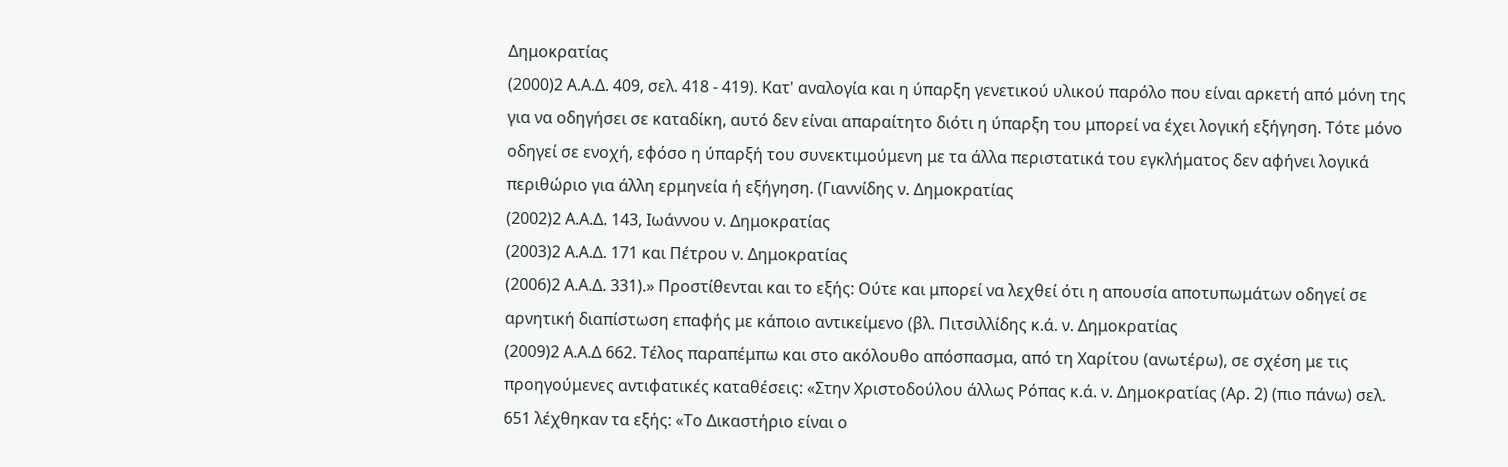Δημοκρατίας
(2000)2 Α.Α.Δ. 409, σελ. 418 - 419). Κατ' αναλογία και η ύπαρξη γενετικού υλικού παρόλο που είναι αρκετή από μόνη της για να οδηγήσει σε καταδίκη, αυτό δεν είναι απαραίτητο διότι η ύπαρξη του μπορεί να έχει λογική εξήγηση. Τότε μόνο οδηγεί σε ενοχή, εφόσο η ύπαρξή του συνεκτιμούμενη με τα άλλα περιστατικά του εγκλήματος δεν αφήνει λογικά περιθώριο για άλλη ερμηνεία ή εξήγηση. (Γιαννίδης ν. Δημοκρατίας
(2002)2 Α.Α.Δ. 143, Ιωάννου ν. Δημοκρατίας
(2003)2 Α.Α.Δ. 171 και Πέτρου ν. Δημοκρατίας
(2006)2 Α.Α.Δ. 331).» Προστίθενται και το εξής: Ούτε και μπορεί να λεχθεί ότι η απουσία αποτυπωμάτων οδηγεί σε αρνητική διαπίστωση επαφής με κάποιο αντικείμενο (βλ. Πιτσιλλίδης κ.ά. ν. Δημοκρατίας
(2009)2 Α.Α.Δ 662. Τέλος παραπέμπω και στο ακόλουθο απόσπασμα, από τη Χαρίτου (ανωτέρω), σε σχέση με τις προηγούμενες αντιφατικές καταθέσεις: «Στην Χριστοδούλου άλλως Ρόπας κ.ά. ν. Δημοκρατίας (Αρ. 2) (πιο πάνω) σελ. 651 λέχθηκαν τα εξής: «Το Δικαστήριο είναι ο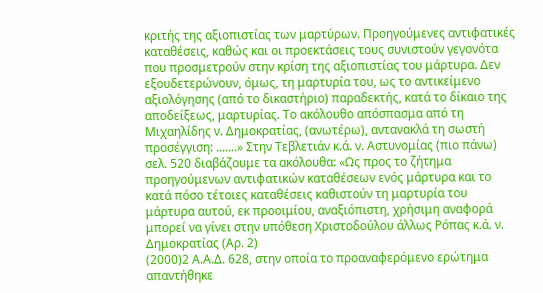κριτής της αξιοπιστίας των μαρτύρων. Προηγούμενες αντιφατικές καταθέσεις, καθώς και οι προεκτάσεις τους συνιστούν γεγονότα που προσμετρούν στην κρίση της αξιοπιστίας του μάρτυρα. Δεν εξουδετερώνουν, όμως, τη μαρτυρία του, ως το αντικείμενο αξιολόγησης (από το δικαστήριο) παραδεκτής, κατά το δίκαιο της αποδείξεως, μαρτυρίας. Το ακόλουθο απόσπασμα από τη Μιχαηλίδης ν. Δημοκρατίας, (ανωτέρω), αντανακλά τη σωστή προσέγγιση: .......» Στην Τεβλετιάν κ.ά. ν. Αστυνομίας (πιο πάνω) σελ. 520 διαβάζουμε τα ακόλουθα: «Ως προς το ζήτημα προηγούμενων αντιφατικών καταθέσεων ενός μάρτυρα και το κατά πόσο τέτοιες καταθέσεις καθιστούν τη μαρτυρία του μάρτυρα αυτού, εκ προοιμίου, αναξιόπιστη, χρήσιμη αναφορά μπορεί να γίνει στην υπόθεση Χριστοδούλου άλλως Ρόπας κ.ά. ν. Δημοκρατίας (Αρ. 2)
(2000)2 Α.Α.Δ. 628, στην οποία το προαναφερόμενο ερώτημα απαντήθηκε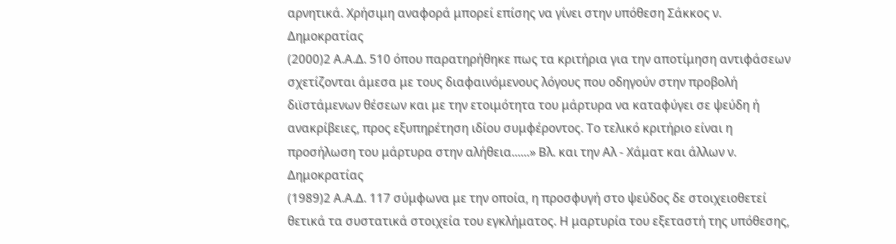αρνητικά. Χρήσιμη αναφορά μπορεί επίσης να γίνει στην υπόθεση Σάκκος ν. Δημοκρατίας
(2000)2 Α.Α.Δ. 510 όπου παρατηρήθηκε πως τα κριτήρια για την αποτίμηση αντιφάσεων σχετίζονται άμεσα με τους διαφαινόμενους λόγους που οδηγούν στην προβολή διϊστάμενων θέσεων και με την ετοιμότητα του μάρτυρα να καταφύγει σε ψεύδη ή ανακρίβειες, προς εξυπηρέτηση ιδίου συμφέροντος. Το τελικό κριτήριο είναι η προσήλωση του μάρτυρα στην αλήθεια......» Βλ. και την Αλ - Χάματ και άλλων ν. Δημοκρατίας
(1989)2 Α.Α.Δ. 117 σύμφωνα με την οποία, η προσφυγή στο ψεύδος δε στοιχειοθετεί θετικά τα συστατικά στοιχεία του εγκλήματος. Η μαρτυρία του εξεταστή της υπόθεσης,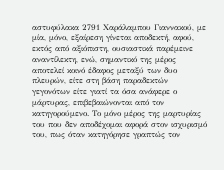αστυφύλακα 2791 Χαράλαμπου Γιαννακού, με μία, μόνο, εξαίρεση γίνεται αποδεκτή, αφού, εκτός από αξιόπιστη, ουσιαστικά παρέμεινε αναντίλεκτη, ενώ, σημαντικό της μέρος αποτελεί κοινό έδαφος μεταξύ των δυο πλευρών, είτε στη βάση παραδεκτών γεγονότων είτε γιατί τα όσα ανάφερε ο μάρτυρας, επιβεβαιώνονται από τον κατηγορούμενο. Το μόνο μέρος της μαρτυρίας του που δεν αποδέχομαι αφορά στον ισχυρισμό του, πως όταν κατηγόρησε γραπτώς τον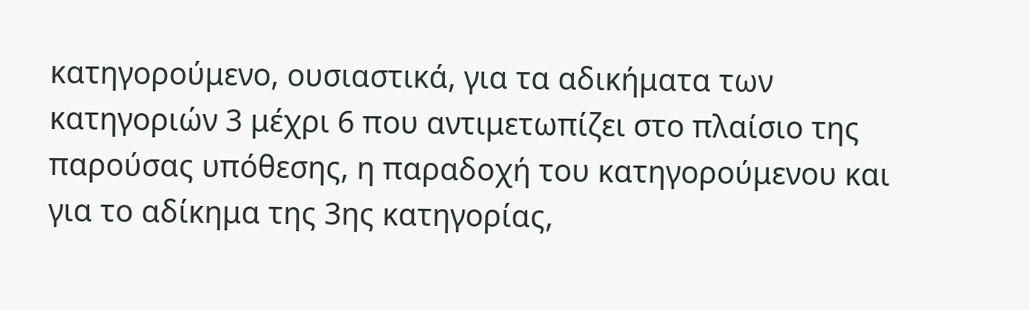κατηγορούμενο, ουσιαστικά, για τα αδικήματα των κατηγοριών 3 μέχρι 6 που αντιμετωπίζει στο πλαίσιο της παρούσας υπόθεσης, η παραδοχή του κατηγορούμενου και για το αδίκημα της 3ης κατηγορίας,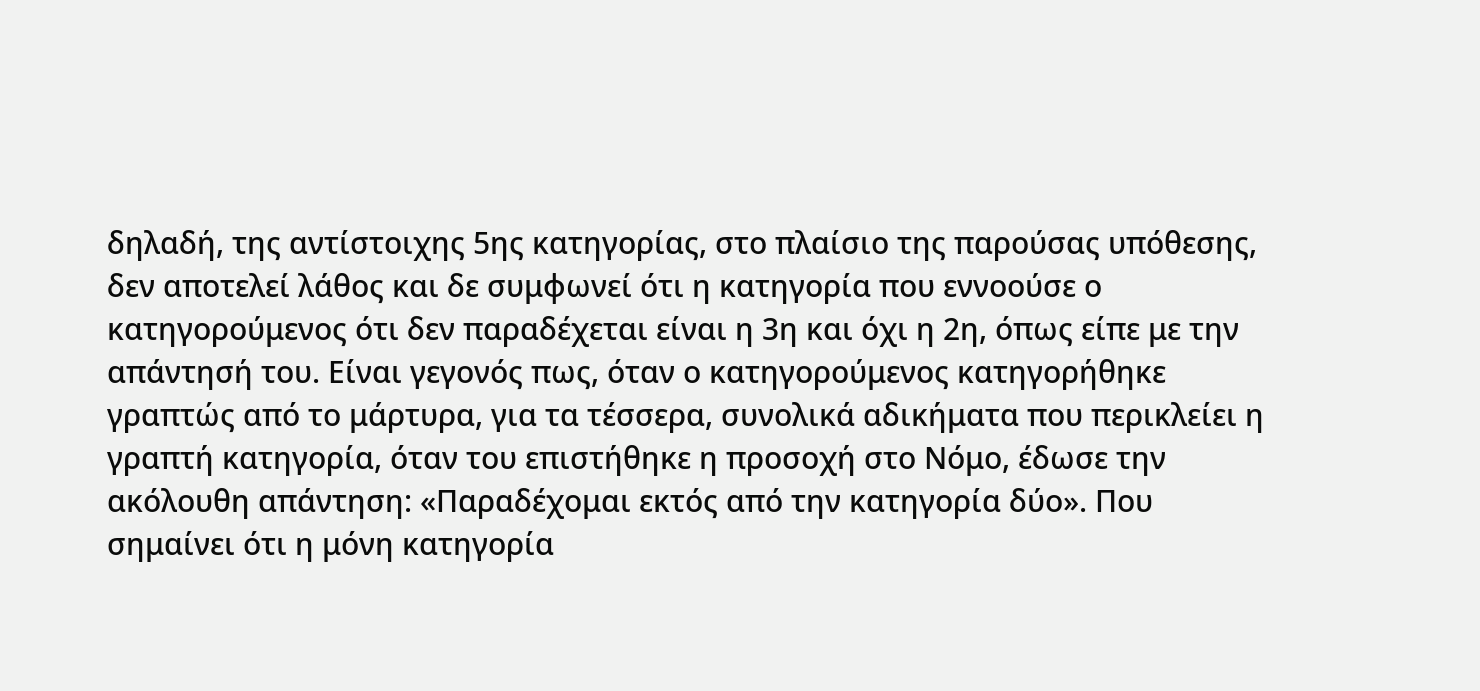δηλαδή, της αντίστοιχης 5ης κατηγορίας, στο πλαίσιο της παρούσας υπόθεσης, δεν αποτελεί λάθος και δε συμφωνεί ότι η κατηγορία που εννοούσε ο κατηγορούμενος ότι δεν παραδέχεται είναι η 3η και όχι η 2η, όπως είπε με την απάντησή του. Είναι γεγονός πως, όταν ο κατηγορούμενος κατηγορήθηκε γραπτώς από το μάρτυρα, για τα τέσσερα, συνολικά αδικήματα που περικλείει η γραπτή κατηγορία, όταν του επιστήθηκε η προσοχή στο Νόμο, έδωσε την ακόλουθη απάντηση: «Παραδέχομαι εκτός από την κατηγορία δύο». Που σημαίνει ότι η μόνη κατηγορία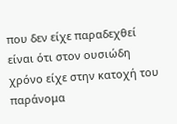που δεν είχε παραδεχθεί είναι ότι στον ουσιώδη χρόνο είχε στην κατοχή του παράνομα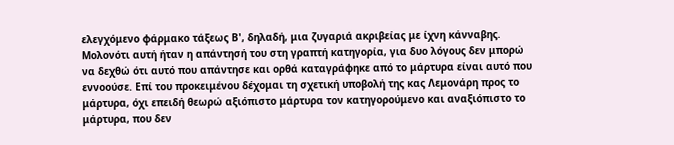ελεγχόμενο φάρμακο τάξεως Β', δηλαδή, μια ζυγαριά ακριβείας με ίχνη κάνναβης. Μολονότι αυτή ήταν η απάντησή του στη γραπτή κατηγορία, για δυο λόγους δεν μπορώ να δεχθώ ότι αυτό που απάντησε και ορθά καταγράφηκε από το μάρτυρα είναι αυτό που εννοούσε. Επί του προκειμένου δέχομαι τη σχετική υποβολή της κας Λεμονάρη προς το μάρτυρα, όχι επειδή θεωρώ αξιόπιστο μάρτυρα τον κατηγορούμενο και αναξιόπιστο το μάρτυρα, που δεν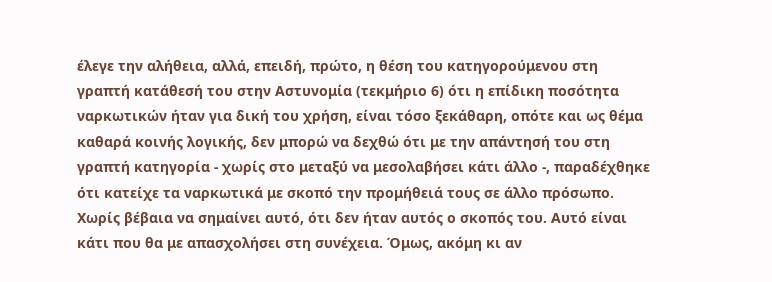έλεγε την αλήθεια, αλλά, επειδή, πρώτο, η θέση του κατηγορούμενου στη γραπτή κατάθεσή του στην Αστυνομία (τεκμήριο 6) ότι η επίδικη ποσότητα ναρκωτικών ήταν για δική του χρήση, είναι τόσο ξεκάθαρη, οπότε και ως θέμα καθαρά κοινής λογικής, δεν μπορώ να δεχθώ ότι με την απάντησή του στη γραπτή κατηγορία - χωρίς στο μεταξύ να μεσολαβήσει κάτι άλλο -, παραδέχθηκε ότι κατείχε τα ναρκωτικά με σκοπό την προμήθειά τους σε άλλο πρόσωπο. Χωρίς βέβαια να σημαίνει αυτό, ότι δεν ήταν αυτός ο σκοπός του. Αυτό είναι κάτι που θα με απασχολήσει στη συνέχεια. Όμως, ακόμη κι αν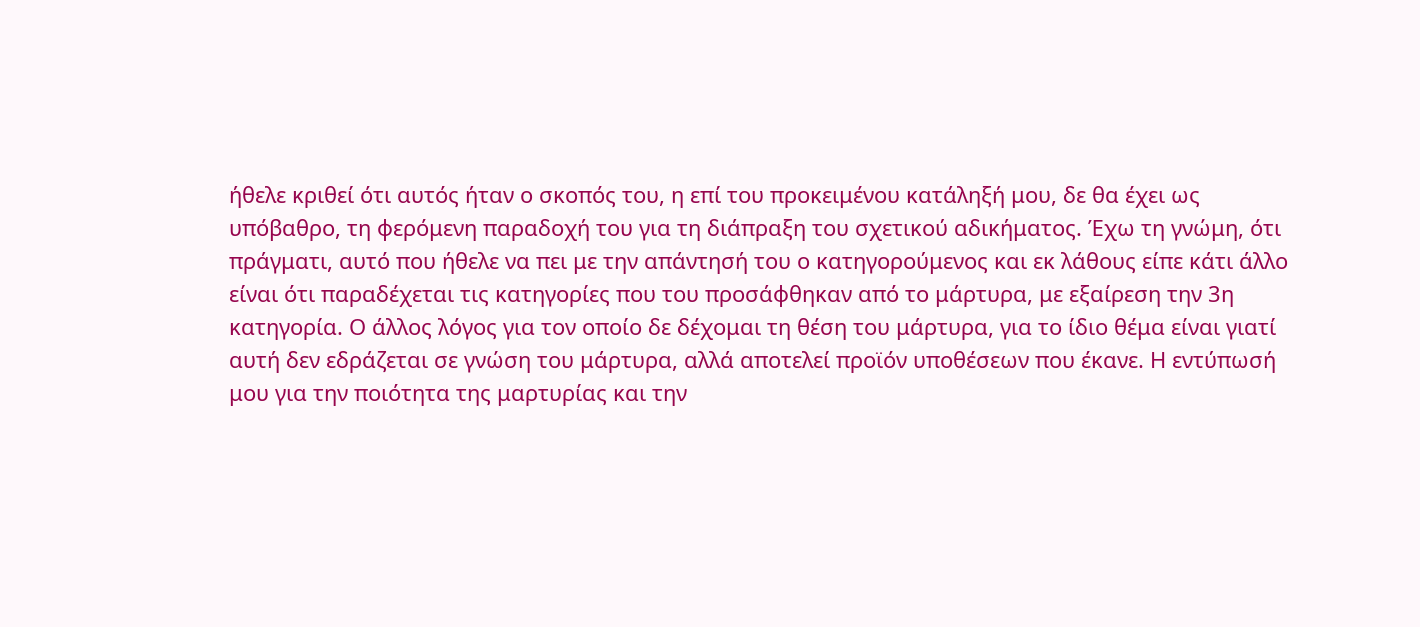ήθελε κριθεί ότι αυτός ήταν ο σκοπός του, η επί του προκειμένου κατάληξή μου, δε θα έχει ως υπόβαθρο, τη φερόμενη παραδοχή του για τη διάπραξη του σχετικού αδικήματος. Έχω τη γνώμη, ότι πράγματι, αυτό που ήθελε να πει με την απάντησή του ο κατηγορούμενος και εκ λάθους είπε κάτι άλλο είναι ότι παραδέχεται τις κατηγορίες που του προσάφθηκαν από το μάρτυρα, με εξαίρεση την 3η κατηγορία. Ο άλλος λόγος για τον οποίο δε δέχομαι τη θέση του μάρτυρα, για το ίδιο θέμα είναι γιατί αυτή δεν εδράζεται σε γνώση του μάρτυρα, αλλά αποτελεί προϊόν υποθέσεων που έκανε. Η εντύπωσή μου για την ποιότητα της μαρτυρίας και την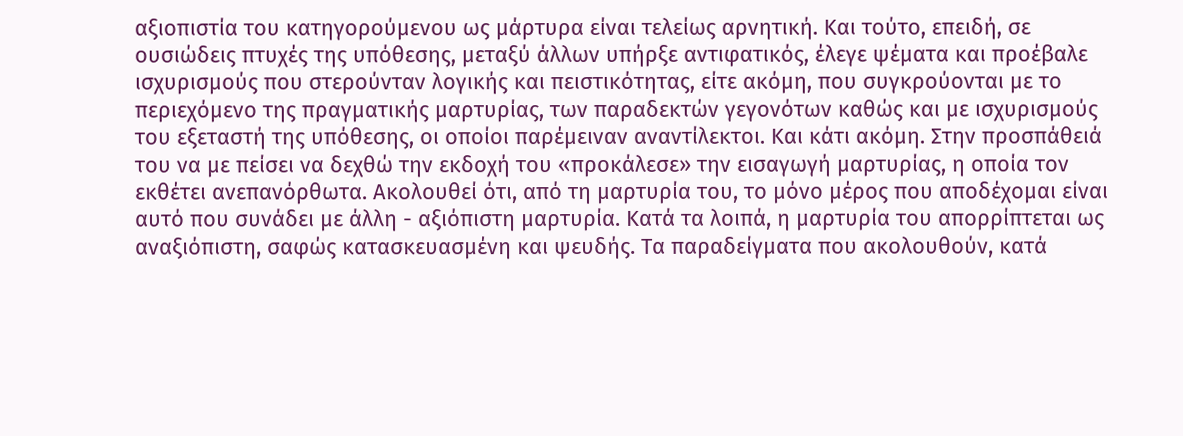αξιοπιστία του κατηγορούμενου ως μάρτυρα είναι τελείως αρνητική. Και τούτο, επειδή, σε ουσιώδεις πτυχές της υπόθεσης, μεταξύ άλλων υπήρξε αντιφατικός, έλεγε ψέματα και προέβαλε ισχυρισμούς που στερούνταν λογικής και πειστικότητας, είτε ακόμη, που συγκρούονται με το περιεχόμενο της πραγματικής μαρτυρίας, των παραδεκτών γεγονότων καθώς και με ισχυρισμούς του εξεταστή της υπόθεσης, οι οποίοι παρέμειναν αναντίλεκτοι. Και κάτι ακόμη. Στην προσπάθειά του να με πείσει να δεχθώ την εκδοχή του «προκάλεσε» την εισαγωγή μαρτυρίας, η οποία τον εκθέτει ανεπανόρθωτα. Ακολουθεί ότι, από τη μαρτυρία του, το μόνο μέρος που αποδέχομαι είναι αυτό που συνάδει με άλλη - αξιόπιστη μαρτυρία. Κατά τα λοιπά, η μαρτυρία του απορρίπτεται ως αναξιόπιστη, σαφώς κατασκευασμένη και ψευδής. Τα παραδείγματα που ακολουθούν, κατά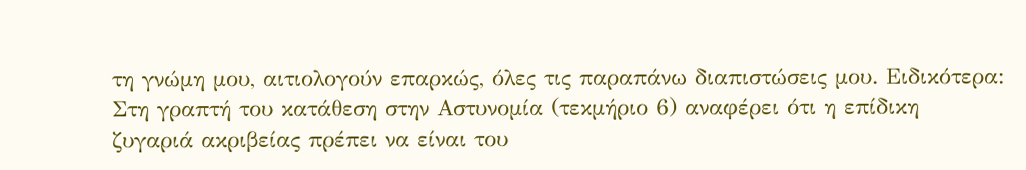τη γνώμη μου, αιτιολογούν επαρκώς, όλες τις παραπάνω διαπιστώσεις μου. Ειδικότερα: Στη γραπτή του κατάθεση στην Αστυνομία (τεκμήριο 6) αναφέρει ότι η επίδικη ζυγαριά ακριβείας πρέπει να είναι του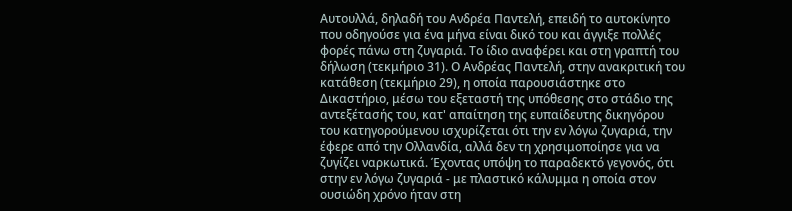Αυτουλλά, δηλαδή του Ανδρέα Παντελή, επειδή το αυτοκίνητο που οδηγούσε για ένα μήνα είναι δικό του και άγγιξε πολλές φορές πάνω στη ζυγαριά. Το ίδιο αναφέρει και στη γραπτή του δήλωση (τεκμήριο 31). Ο Ανδρέας Παντελή, στην ανακριτική του κατάθεση (τεκμήριο 29), η οποία παρουσιάστηκε στο Δικαστήριο, μέσω του εξεταστή της υπόθεσης στο στάδιο της αντεξέτασής του, κατ' απαίτηση της ευπαίδευτης δικηγόρου του κατηγορούμενου ισχυρίζεται ότι την εν λόγω ζυγαριά, την έφερε από την Ολλανδία, αλλά δεν τη χρησιμοποίησε για να ζυγίζει ναρκωτικά. Έχοντας υπόψη το παραδεκτό γεγονός, ότι στην εν λόγω ζυγαριά - με πλαστικό κάλυμμα η οποία στον ουσιώδη χρόνο ήταν στη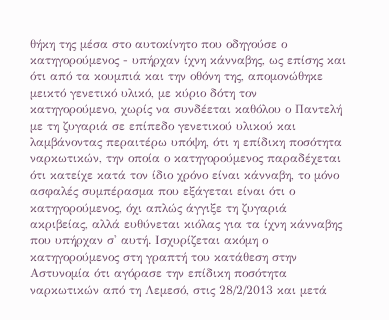θήκη της μέσα στο αυτοκίνητο που οδηγούσε ο κατηγορούμενος - υπήρχαν ίχνη κάνναβης, ως επίσης και ότι από τα κουμπιά και την οθόνη της, απομονώθηκε μεικτό γενετικό υλικό, με κύριο δότη τον κατηγορούμενο, χωρίς να συνδέεται καθόλου ο Παντελή με τη ζυγαριά σε επίπεδο γενετικού υλικού και λαμβάνοντας περαιτέρω υπόψη, ότι η επίδικη ποσότητα ναρκωτικών, την οποία ο κατηγορούμενος παραδέχεται ότι κατείχε κατά τον ίδιο χρόνο είναι κάνναβη, το μόνο ασφαλές συμπέρασμα που εξάγεται είναι ότι ο κατηγορούμενος, όχι απλώς άγγιξε τη ζυγαριά ακριβείας, αλλά ευθύνεται κιόλας για τα ίχνη κάνναβης που υπήρχαν σ' αυτή. Ισχυρίζεται ακόμη ο κατηγορούμενος στη γραπτή του κατάθεση στην Αστυνομία ότι αγόρασε την επίδικη ποσότητα ναρκωτικών από τη Λεμεσό, στις 28/2/2013 και μετά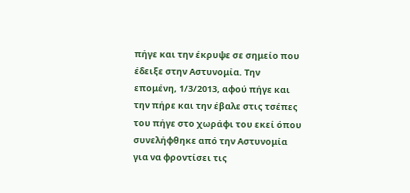πήγε και την έκρυψε σε σημείο που έδειξε στην Αστυνομία. Την επομένη, 1/3/2013, αφού πήγε και την πήρε και την έβαλε στις τσέπες του πήγε στο χωράφι του εκεί όπου συνελήφθηκε από την Αστυνομία για να φροντίσει τις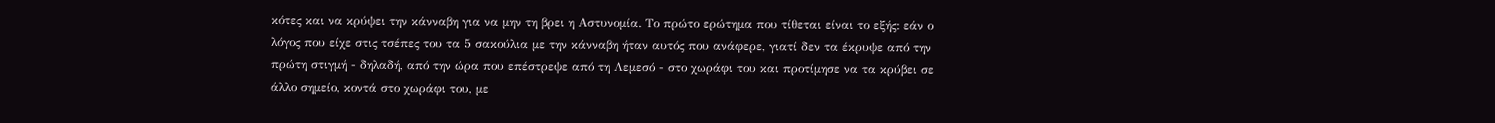κότες και να κρύψει την κάνναβη για να μην τη βρει η Αστυνομία. Το πρώτο ερώτημα που τίθεται είναι το εξής: εάν ο λόγος που είχε στις τσέπες του τα 5 σακούλια με την κάνναβη ήταν αυτός που ανάφερε, γιατί δεν τα έκρυψε από την πρώτη στιγμή - δηλαδή, από την ώρα που επέστρεψε από τη Λεμεσό - στο χωράφι του και προτίμησε να τα κρύβει σε άλλο σημείο, κοντά στο χωράφι του, με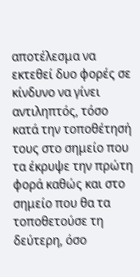αποτέλεσμα να εκτεθεί δυο φορές σε κίνδυνο να γίνει αντιληπτός, τόσο κατά την τοποθέτησή τους στο σημείο που τα έκρυψε την πρώτη φορά καθώς και στο σημείο που θα τα τοποθετούσε τη δεύτερη, όσο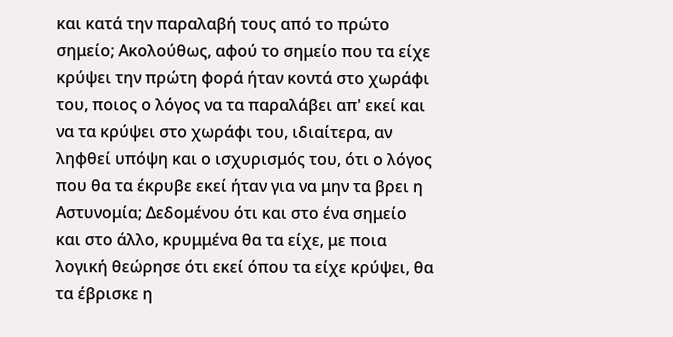και κατά την παραλαβή τους από το πρώτο σημείο; Ακολούθως, αφού το σημείο που τα είχε κρύψει την πρώτη φορά ήταν κοντά στο χωράφι του, ποιος ο λόγος να τα παραλάβει απ' εκεί και να τα κρύψει στο χωράφι του, ιδιαίτερα, αν ληφθεί υπόψη και ο ισχυρισμός του, ότι ο λόγος που θα τα έκρυβε εκεί ήταν για να μην τα βρει η Αστυνομία; Δεδομένου ότι και στο ένα σημείο και στο άλλο, κρυμμένα θα τα είχε, με ποια λογική θεώρησε ότι εκεί όπου τα είχε κρύψει, θα τα έβρισκε η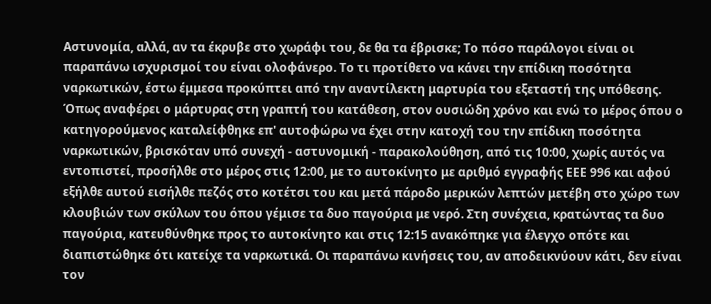Αστυνομία, αλλά, αν τα έκρυβε στο χωράφι του, δε θα τα έβρισκε; Το πόσο παράλογοι είναι οι παραπάνω ισχυρισμοί του είναι ολοφάνερο. Το τι προτίθετο να κάνει την επίδικη ποσότητα ναρκωτικών, έστω έμμεσα προκύπτει από την αναντίλεκτη μαρτυρία του εξεταστή της υπόθεσης. Όπως αναφέρει ο μάρτυρας στη γραπτή του κατάθεση, στον ουσιώδη χρόνο και ενώ το μέρος όπου ο κατηγορούμενος καταλείφθηκε επ' αυτοφώρω να έχει στην κατοχή του την επίδικη ποσότητα ναρκωτικών, βρισκόταν υπό συνεχή - αστυνομική - παρακολούθηση, από τις 10:00, χωρίς αυτός να εντοπιστεί, προσήλθε στο μέρος στις 12:00, με το αυτοκίνητο με αριθμό εγγραφής ΕΕΕ 996 και αφού εξήλθε αυτού εισήλθε πεζός στο κοτέτσι του και μετά πάροδο μερικών λεπτών μετέβη στο χώρο των κλουβιών των σκύλων του όπου γέμισε τα δυο παγούρια με νερό. Στη συνέχεια, κρατώντας τα δυο παγούρια, κατευθύνθηκε προς το αυτοκίνητο και στις 12:15 ανακόπηκε για έλεγχο οπότε και διαπιστώθηκε ότι κατείχε τα ναρκωτικά. Οι παραπάνω κινήσεις του, αν αποδεικνύουν κάτι, δεν είναι τον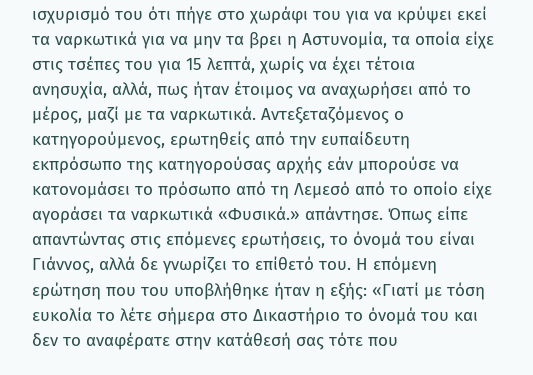ισχυρισμό του ότι πήγε στο χωράφι του για να κρύψει εκεί τα ναρκωτικά για να μην τα βρει η Αστυνομία, τα οποία είχε στις τσέπες του για 15 λεπτά, χωρίς να έχει τέτοια ανησυχία, αλλά, πως ήταν έτοιμος να αναχωρήσει από το μέρος, μαζί με τα ναρκωτικά. Αντεξεταζόμενος ο κατηγορούμενος, ερωτηθείς από την ευπαίδευτη εκπρόσωπο της κατηγορούσας αρχής εάν μπορούσε να κατονομάσει το πρόσωπο από τη Λεμεσό από το οποίο είχε αγοράσει τα ναρκωτικά «Φυσικά.» απάντησε. Όπως είπε απαντώντας στις επόμενες ερωτήσεις, το όνομά του είναι Γιάννος, αλλά δε γνωρίζει το επίθετό του. Η επόμενη ερώτηση που του υποβλήθηκε ήταν η εξής: «Γιατί με τόση ευκολία το λέτε σήμερα στο Δικαστήριο το όνομά του και δεν το αναφέρατε στην κατάθεσή σας τότε που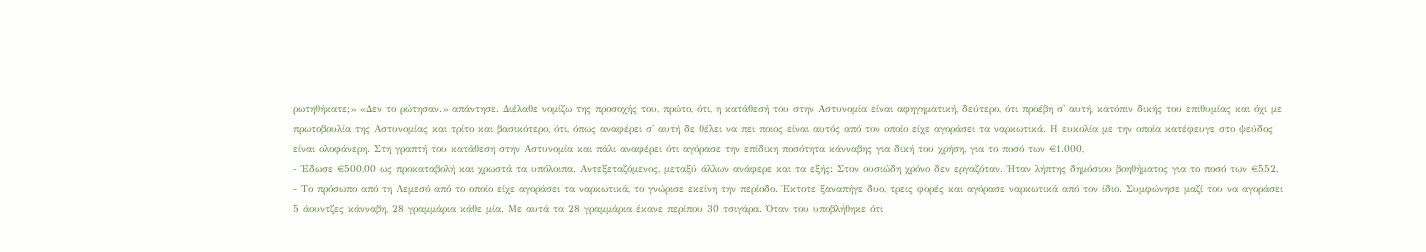ρωτηθήκατε;» «Δεν το ρώτησαν.» απάντησε. Διέλαθε νομίζω της προσοχής του, πρώτο, ότι, η κατάθεσή του στην Αστυνομία είναι αφηγηματική, δεύτερο, ότι προέβη σ' αυτή, κατόπιν δικής του επιθυμίας και όχι με πρωτοβουλία της Αστυνομίας και τρίτο και βασικότερο, ότι, όπως αναφέρει σ' αυτή δε θέλει να πει ποιος είναι αυτός από τον οποίο είχε αγοράσει τα ναρκωτικά. Η ευκολία με την οποία κατέφευγε στο ψεύδος είναι ολοφάνερη. Στη γραπτή του κατάθεση στην Αστυνομία και πάλι αναφέρει ότι αγόρασε την επίδικη ποσότητα κάνναβης για δική του χρήση, για το ποσό των €1.000,
- Έδωσε €500,00 ως προκαταβολή και χρωστά τα υπόλοιπα. Αντεξεταζόμενος, μεταξύ άλλων ανάφερε και τα εξής: Στον ουσιώδη χρόνο δεν εργαζόταν. Ήταν λήπτης δημόσιου βοηθήματος για το ποσό των €552,
- Το πρόσωπο από τη Λεμεσό από το οποίο είχε αγοράσει τα ναρκωτικά, το γνώρισε εκείνη την περίοδο. Έκτοτε ξαναπήγε δυο, τρεις φορές και αγόρασε ναρκωτικά από τον ίδιο. Συμφώνησε μαζί του να αγοράσει 5 άουντζες κάνναβη, 28 γραμμάρια κάθε μία. Με αυτά τα 28 γραμμάρια έκανε περίπου 30 τσιγάρα. Όταν του υποβλήθηκε ότι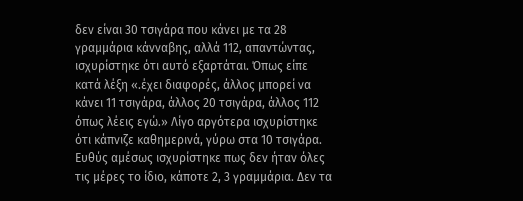δεν είναι 30 τσιγάρα που κάνει με τα 28 γραμμάρια κάνναβης, αλλά 112, απαντώντας, ισχυρίστηκε ότι αυτό εξαρτάται. Όπως είπε κατά λέξη «.έχει διαφορές, άλλος μπορεί να κάνει 11 τσιγάρα, άλλος 20 τσιγάρα, άλλος 112 όπως λέεις εγώ.» Λίγο αργότερα ισχυρίστηκε ότι κάπνιζε καθημερινά, γύρω στα 10 τσιγάρα. Ευθύς αμέσως ισχυρίστηκε πως δεν ήταν όλες τις μέρες το ίδιο, κάποτε 2, 3 γραμμάρια. Δεν τα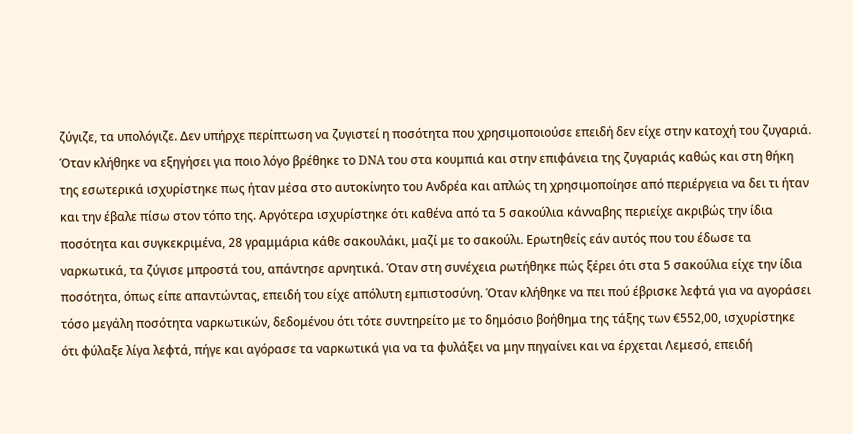ζύγιζε, τα υπολόγιζε. Δεν υπήρχε περίπτωση να ζυγιστεί η ποσότητα που χρησιμοποιούσε επειδή δεν είχε στην κατοχή του ζυγαριά. Όταν κλήθηκε να εξηγήσει για ποιο λόγο βρέθηκε το DNA του στα κουμπιά και στην επιφάνεια της ζυγαριάς καθώς και στη θήκη της εσωτερικά ισχυρίστηκε πως ήταν μέσα στο αυτοκίνητο του Ανδρέα και απλώς τη χρησιμοποίησε από περιέργεια να δει τι ήταν και την έβαλε πίσω στον τόπο της. Αργότερα ισχυρίστηκε ότι καθένα από τα 5 σακούλια κάνναβης περιείχε ακριβώς την ίδια ποσότητα και συγκεκριμένα, 28 γραμμάρια κάθε σακουλάκι, μαζί με το σακούλι. Ερωτηθείς εάν αυτός που του έδωσε τα ναρκωτικά, τα ζύγισε μπροστά του, απάντησε αρνητικά. Όταν στη συνέχεια ρωτήθηκε πώς ξέρει ότι στα 5 σακούλια είχε την ίδια ποσότητα, όπως είπε απαντώντας, επειδή του είχε απόλυτη εμπιστοσύνη. Όταν κλήθηκε να πει πού έβρισκε λεφτά για να αγοράσει τόσο μεγάλη ποσότητα ναρκωτικών, δεδομένου ότι τότε συντηρείτο με το δημόσιο βοήθημα της τάξης των €552,00, ισχυρίστηκε ότι φύλαξε λίγα λεφτά, πήγε και αγόρασε τα ναρκωτικά για να τα φυλάξει να μην πηγαίνει και να έρχεται Λεμεσό, επειδή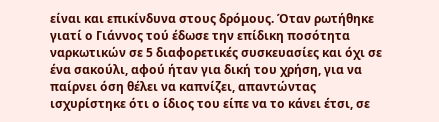είναι και επικίνδυνα στους δρόμους. Όταν ρωτήθηκε γιατί ο Γιάννος τού έδωσε την επίδικη ποσότητα ναρκωτικών σε 5 διαφορετικές συσκευασίες και όχι σε ένα σακούλι, αφού ήταν για δική του χρήση, για να παίρνει όση θέλει να καπνίζει, απαντώντας ισχυρίστηκε ότι ο ίδιος του είπε να το κάνει έτσι, σε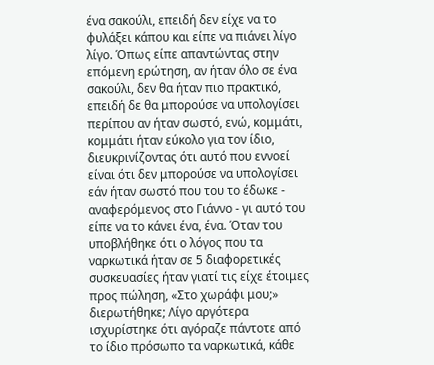ένα σακούλι, επειδή δεν είχε να το φυλάξει κάπου και είπε να πιάνει λίγο λίγο. Όπως είπε απαντώντας στην επόμενη ερώτηση, αν ήταν όλο σε ένα σακούλι, δεν θα ήταν πιο πρακτικό, επειδή δε θα μπορούσε να υπολογίσει περίπου αν ήταν σωστό, ενώ, κομμάτι, κομμάτι ήταν εύκολο για τον ίδιο, διευκρινίζοντας ότι αυτό που εννοεί είναι ότι δεν μπορούσε να υπολογίσει εάν ήταν σωστό που του το έδωκε - αναφερόμενος στο Γιάννο - γι αυτό του είπε να το κάνει ένα, ένα. Όταν του υποβλήθηκε ότι ο λόγος που τα ναρκωτικά ήταν σε 5 διαφορετικές συσκευασίες ήταν γιατί τις είχε έτοιμες προς πώληση, «Στο χωράφι μου;» διερωτήθηκε; Λίγο αργότερα ισχυρίστηκε ότι αγόραζε πάντοτε από το ίδιο πρόσωπο τα ναρκωτικά, κάθε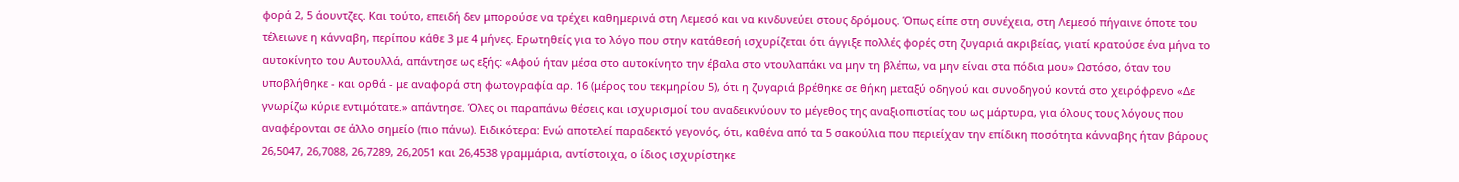φορά 2, 5 άουντζες. Και τούτο, επειδή δεν μπορούσε να τρέχει καθημερινά στη Λεμεσό και να κινδυνεύει στους δρόμους. Όπως είπε στη συνέχεια, στη Λεμεσό πήγαινε όποτε του τέλειωνε η κάνναβη, περίπου κάθε 3 με 4 μήνες. Ερωτηθείς για το λόγο που στην κατάθεσή ισχυρίζεται ότι άγγιξε πολλές φορές στη ζυγαριά ακριβείας, γιατί κρατούσε ένα μήνα το αυτοκίνητο του Αυτουλλά, απάντησε ως εξής: «Αφού ήταν μέσα στο αυτοκίνητο την έβαλα στο ντουλαπάκι να μην τη βλέπω, να μην είναι στα πόδια μου» Ωστόσο, όταν του υποβλήθηκε - και ορθά - με αναφορά στη φωτογραφία αρ. 16 (μέρος του τεκμηρίου 5), ότι η ζυγαριά βρέθηκε σε θήκη μεταξύ οδηγού και συνοδηγού κοντά στο χειρόφρενο «Δε γνωρίζω κύριε εντιμότατε.» απάντησε. Όλες οι παραπάνω θέσεις και ισχυρισμοί του αναδεικνύουν το μέγεθος της αναξιοπιστίας του ως μάρτυρα, για όλους τους λόγους που αναφέρονται σε άλλο σημείο (πιο πάνω). Ειδικότερα: Ενώ αποτελεί παραδεκτό γεγονός, ότι, καθένα από τα 5 σακούλια που περιείχαν την επίδικη ποσότητα κάνναβης ήταν βάρους 26,5047, 26,7088, 26,7289, 26,2051 και 26,4538 γραμμάρια, αντίστοιχα, ο ίδιος ισχυρίστηκε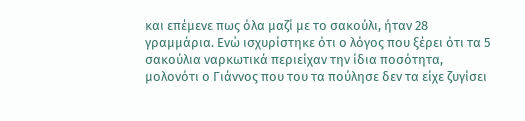και επέμενε πως όλα μαζί με το σακούλι, ήταν 28 γραμμάρια. Ενώ ισχυρίστηκε ότι ο λόγος που ξέρει ότι τα 5 σακούλια ναρκωτικά περιείχαν την ίδια ποσότητα, μολονότι ο Γιάννος που του τα πούλησε δεν τα είχε ζυγίσει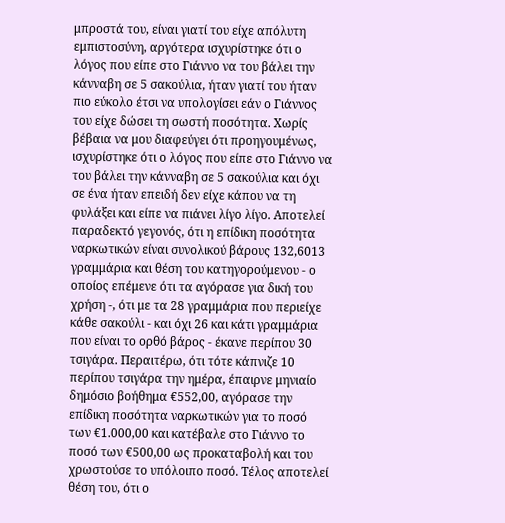μπροστά του, είναι γιατί του είχε απόλυτη εμπιστοσύνη, αργότερα ισχυρίστηκε ότι ο λόγος που είπε στο Γιάννο να του βάλει την κάνναβη σε 5 σακούλια, ήταν γιατί του ήταν πιο εύκολο έτσι να υπολογίσει εάν ο Γιάννος του είχε δώσει τη σωστή ποσότητα. Χωρίς βέβαια να μου διαφεύγει ότι προηγουμένως, ισχυρίστηκε ότι ο λόγος που είπε στο Γιάννο να του βάλει την κάνναβη σε 5 σακούλια και όχι σε ένα ήταν επειδή δεν είχε κάπου να τη φυλάξει και είπε να πιάνει λίγο λίγο. Αποτελεί παραδεκτό γεγονός, ότι η επίδικη ποσότητα ναρκωτικών είναι συνολικού βάρους 132,6013 γραμμάρια και θέση του κατηγορούμενου - ο οποίος επέμενε ότι τα αγόρασε για δική του χρήση -, ότι με τα 28 γραμμάρια που περιείχε κάθε σακούλι - και όχι 26 και κάτι γραμμάρια που είναι το ορθό βάρος - έκανε περίπου 30 τσιγάρα. Περαιτέρω, ότι τότε κάπνιζε 10 περίπου τσιγάρα την ημέρα, έπαιρνε μηνιαίο δημόσιο βοήθημα €552,00, αγόρασε την επίδικη ποσότητα ναρκωτικών για το ποσό των €1.000,00 και κατέβαλε στο Γιάννο το ποσό των €500,00 ως προκαταβολή και του χρωστούσε το υπόλοιπο ποσό. Τέλος αποτελεί θέση του, ότι ο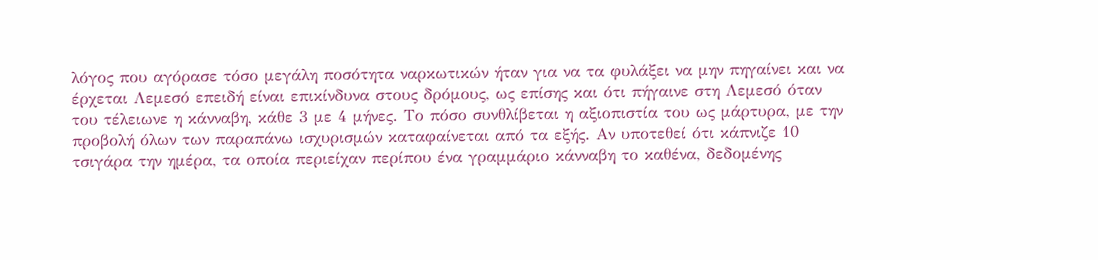λόγος που αγόρασε τόσο μεγάλη ποσότητα ναρκωτικών ήταν για να τα φυλάξει να μην πηγαίνει και να έρχεται Λεμεσό επειδή είναι επικίνδυνα στους δρόμους, ως επίσης και ότι πήγαινε στη Λεμεσό όταν του τέλειωνε η κάνναβη, κάθε 3 με 4 μήνες. Το πόσο συνθλίβεται η αξιοπιστία του ως μάρτυρα, με την προβολή όλων των παραπάνω ισχυρισμών καταφαίνεται από τα εξής. Αν υποτεθεί ότι κάπνιζε 10 τσιγάρα την ημέρα, τα οποία περιείχαν περίπου ένα γραμμάριο κάνναβη το καθένα, δεδομένης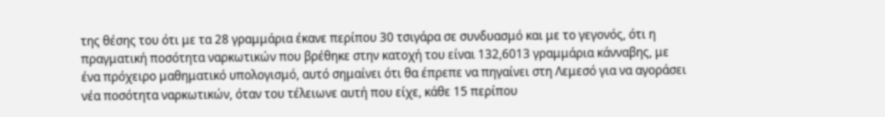της θέσης του ότι με τα 28 γραμμάρια έκανε περίπου 30 τσιγάρα σε συνδυασμό και με το γεγονός, ότι η πραγματική ποσότητα ναρκωτικών που βρέθηκε στην κατοχή του είναι 132,6013 γραμμάρια κάνναβης, με ένα πρόχειρο μαθηματικό υπολογισμό, αυτό σημαίνει ότι θα έπρεπε να πηγαίνει στη Λεμεσό για να αγοράσει νέα ποσότητα ναρκωτικών, όταν του τέλειωνε αυτή που είχε, κάθε 15 περίπου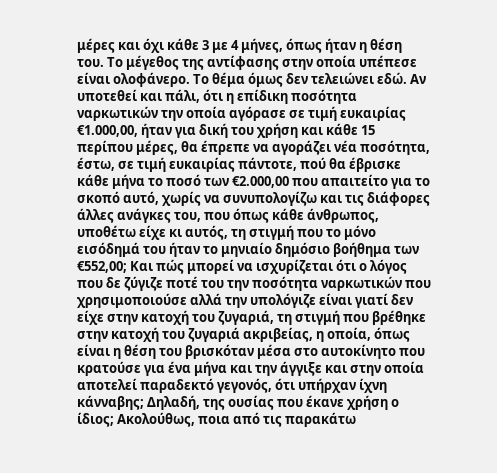μέρες και όχι κάθε 3 με 4 μήνες, όπως ήταν η θέση του. Το μέγεθος της αντίφασης στην οποία υπέπεσε είναι ολοφάνερο. Το θέμα όμως δεν τελειώνει εδώ. Αν υποτεθεί και πάλι, ότι η επίδικη ποσότητα ναρκωτικών την οποία αγόρασε σε τιμή ευκαιρίας €1.000,00, ήταν για δική του χρήση και κάθε 15 περίπου μέρες, θα έπρεπε να αγοράζει νέα ποσότητα, έστω, σε τιμή ευκαιρίας πάντοτε, πού θα έβρισκε κάθε μήνα το ποσό των €2.000,00 που απαιτείτο για το σκοπό αυτό, χωρίς να συνυπολογίζω και τις διάφορες άλλες ανάγκες του, που όπως κάθε άνθρωπος, υποθέτω είχε κι αυτός, τη στιγμή που το μόνο εισόδημά του ήταν το μηνιαίο δημόσιο βοήθημα των €552,00; Και πώς μπορεί να ισχυρίζεται ότι ο λόγος που δε ζύγιζε ποτέ του την ποσότητα ναρκωτικών που χρησιμοποιούσε αλλά την υπολόγιζε είναι γιατί δεν είχε στην κατοχή του ζυγαριά, τη στιγμή που βρέθηκε στην κατοχή του ζυγαριά ακριβείας, η οποία, όπως είναι η θέση του βρισκόταν μέσα στο αυτοκίνητο που κρατούσε για ένα μήνα και την άγγιξε και στην οποία αποτελεί παραδεκτό γεγονός, ότι υπήρχαν ίχνη κάνναβης; Δηλαδή, της ουσίας που έκανε χρήση ο ίδιος; Ακολούθως, ποια από τις παρακάτω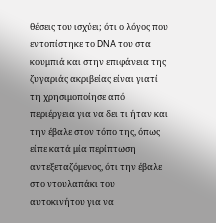θέσεις του ισχύει; ότι ο λόγος που εντοπίστηκε το DNA του στα κουμπιά και στην επιφάνεια της ζυγαριάς ακριβείας είναι γιατί τη χρησιμοποίησε από περιέργεια για να δει τι ήταν και την έβαλε στον τόπο της, όπως είπε κατά μία περίπτωση αντεξεταζόμενος, ότι την έβαλε στο ντουλαπάκι του αυτοκινήτου για να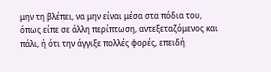μην τη βλέπει, να μην είναι μέσα στα πόδια του, όπως είπε σε άλλη περίπτωση, αντεξεταζόμενος και πάλι, ή ότι την άγγιξε πολλές φορές, επειδή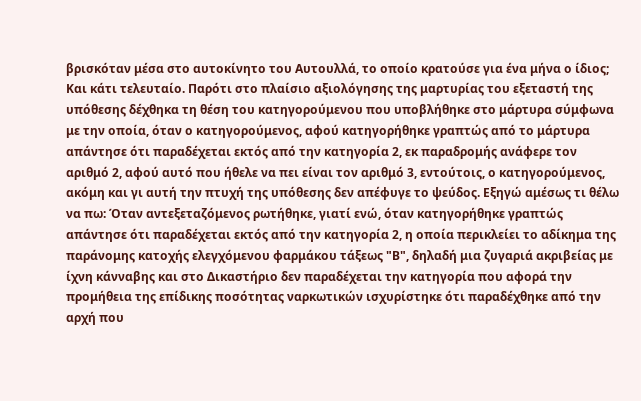βρισκόταν μέσα στο αυτοκίνητο του Αυτουλλά, το οποίο κρατούσε για ένα μήνα ο ίδιος; Και κάτι τελευταίο. Παρότι στο πλαίσιο αξιολόγησης της μαρτυρίας του εξεταστή της υπόθεσης δέχθηκα τη θέση του κατηγορούμενου που υποβλήθηκε στο μάρτυρα σύμφωνα με την οποία, όταν ο κατηγορούμενος, αφού κατηγορήθηκε γραπτώς από το μάρτυρα απάντησε ότι παραδέχεται εκτός από την κατηγορία 2, εκ παραδρομής ανάφερε τον αριθμό 2, αφού αυτό που ήθελε να πει είναι τον αριθμό 3, εντούτοις, ο κατηγορούμενος, ακόμη και γι αυτή την πτυχή της υπόθεσης δεν απέφυγε το ψεύδος. Εξηγώ αμέσως τι θέλω να πω: Όταν αντεξεταζόμενος ρωτήθηκε, γιατί ενώ, όταν κατηγορήθηκε γραπτώς απάντησε ότι παραδέχεται εκτός από την κατηγορία 2, η οποία περικλείει το αδίκημα της παράνομης κατοχής ελεγχόμενου φαρμάκου τάξεως "Β", δηλαδή μια ζυγαριά ακριβείας με ίχνη κάνναβης και στο Δικαστήριο δεν παραδέχεται την κατηγορία που αφορά την προμήθεια της επίδικης ποσότητας ναρκωτικών ισχυρίστηκε ότι παραδέχθηκε από την αρχή που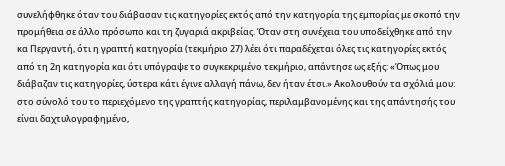συνελήφθηκε όταν του διάβασαν τις κατηγορίες εκτός από την κατηγορία της εμπορίας με σκοπό την προμήθεια σε άλλο πρόσωπο και τη ζυγαριά ακριβείας. Όταν στη συνέχεια του υποδείχθηκε από την κα Περγαντή, ότι η γραπτή κατηγορία (τεκμήριο 27) λέει ότι παραδέχεται όλες τις κατηγορίες εκτός από τη 2η κατηγορία και ότι υπόγραψε το συγκεκριμένο τεκμήριο, απάντησε ως εξής: «Όπως μου διάβαζαν τις κατηγορίες, ύστερα κάτι έγινε αλλαγή πάνω, δεν ήταν έτσι.» Ακολουθούν τα σχόλιά μου: στο σύνολό του το περιεχόμενο της γραπτής κατηγορίας, περιλαμβανομένης και της απάντησής του είναι δαχτυλογραφημένο,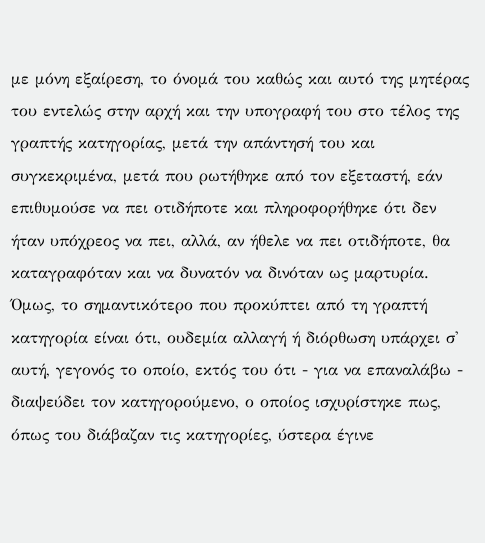με μόνη εξαίρεση, το όνομά του καθώς και αυτό της μητέρας του εντελώς στην αρχή και την υπογραφή του στο τέλος της γραπτής κατηγορίας, μετά την απάντησή του και συγκεκριμένα, μετά που ρωτήθηκε από τον εξεταστή, εάν επιθυμούσε να πει οτιδήποτε και πληροφορήθηκε ότι δεν ήταν υπόχρεος να πει, αλλά, αν ήθελε να πει οτιδήποτε, θα καταγραφόταν και να δυνατόν να δινόταν ως μαρτυρία. Όμως, το σημαντικότερο που προκύπτει από τη γραπτή κατηγορία είναι ότι, ουδεμία αλλαγή ή διόρθωση υπάρχει σ' αυτή, γεγονός το οποίο, εκτός του ότι - για να επαναλάβω - διαψεύδει τον κατηγορούμενο, ο οποίος ισχυρίστηκε πως, όπως του διάβαζαν τις κατηγορίες, ύστερα έγινε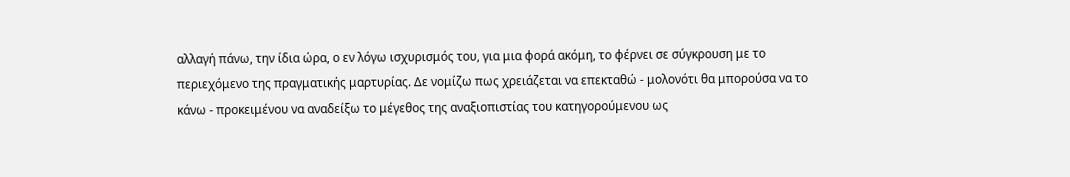αλλαγή πάνω, την ίδια ώρα, ο εν λόγω ισχυρισμός του, για μια φορά ακόμη, το φέρνει σε σύγκρουση με το περιεχόμενο της πραγματικής μαρτυρίας. Δε νομίζω πως χρειάζεται να επεκταθώ - μολονότι θα μπορούσα να το κάνω - προκειμένου να αναδείξω το μέγεθος της αναξιοπιστίας του κατηγορούμενου ως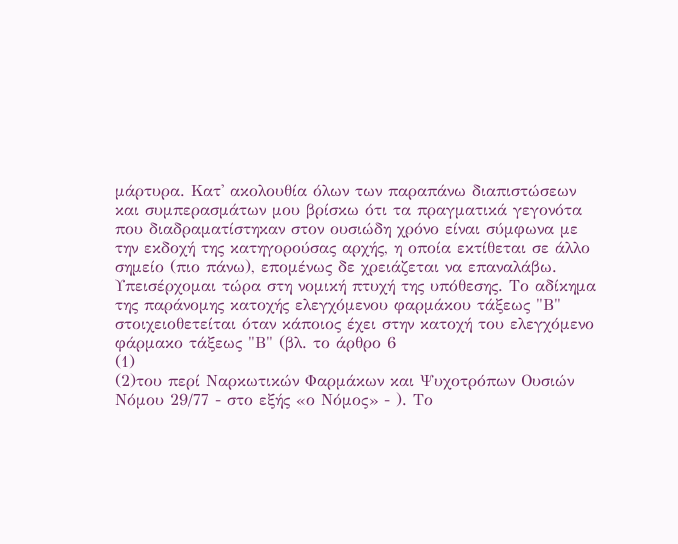μάρτυρα. Κατ' ακολουθία όλων των παραπάνω διαπιστώσεων και συμπερασμάτων μου βρίσκω ότι τα πραγματικά γεγονότα που διαδραματίστηκαν στον ουσιώδη χρόνο είναι σύμφωνα με την εκδοχή της κατηγορούσας αρχής, η οποία εκτίθεται σε άλλο σημείο (πιο πάνω), επομένως δε χρειάζεται να επαναλάβω. Υπεισέρχομαι τώρα στη νομική πτυχή της υπόθεσης. Το αδίκημα της παράνομης κατοχής ελεγχόμενου φαρμάκου τάξεως "Β" στοιχειοθετείται όταν κάποιος έχει στην κατοχή του ελεγχόμενο φάρμακο τάξεως "Β" (βλ. το άρθρο 6
(1)
(2)του περί Ναρκωτικών Φαρμάκων και Ψυχοτρόπων Ουσιών Νόμου 29/77 - στο εξής «ο Νόμος» - ). Το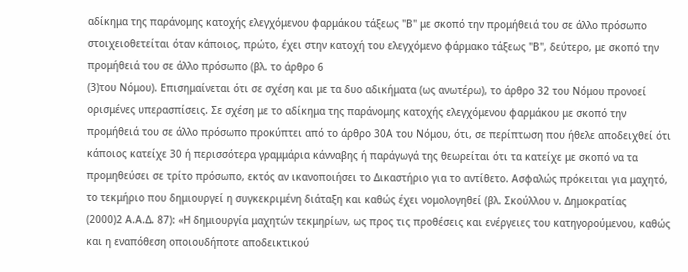αδίκημα της παράνομης κατοχής ελεγχόμενου φαρμάκου τάξεως "Β" με σκοπό την προμήθειά του σε άλλο πρόσωπο στοιχειοθετείται όταν κάποιος, πρώτο, έχει στην κατοχή του ελεγχόμενο φάρμακο τάξεως "Β", δεύτερο, με σκοπό την προμήθειά του σε άλλο πρόσωπο (βλ. το άρθρο 6
(3)του Νόμου). Επισημαίνεται ότι σε σχέση και με τα δυο αδικήματα (ως ανωτέρω), το άρθρο 32 του Νόμου προνοεί ορισμένες υπερασπίσεις. Σε σχέση με το αδίκημα της παράνομης κατοχής ελεγχόμενου φαρμάκου με σκοπό την προμήθειά του σε άλλο πρόσωπο προκύπτει από το άρθρο 30Α του Νόμου, ότι, σε περίπτωση που ήθελε αποδειχθεί ότι κάποιος κατείχε 30 ή περισσότερα γραμμάρια κάνναβης ή παράγωγά της θεωρείται ότι τα κατείχε με σκοπό να τα προμηθεύσει σε τρίτο πρόσωπο, εκτός αν ικανοποιήσει το Δικαστήριο για το αντίθετο. Ασφαλώς πρόκειται για μαχητό, το τεκμήριο που δημιουργεί η συγκεκριμένη διάταξη και καθώς έχει νομολογηθεί (βλ. Σκούλλου ν. Δημοκρατίας
(2000)2 Α.Α.Δ. 87): «Η δημιουργία μαχητών τεκμηρίων, ως προς τις προθέσεις και ενέργειες του κατηγορούμενου, καθώς και η εναπόθεση οποιουδήποτε αποδεικτικού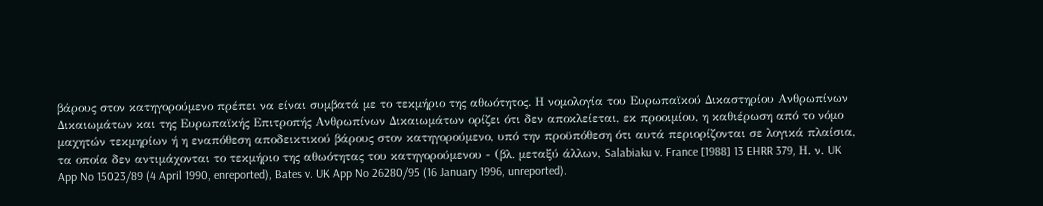βάρους στον κατηγορούμενο πρέπει να είναι συμβατά με το τεκμήριο της αθωότητος. Η νομολογία του Ευρωπαϊκού Δικαστηρίου Ανθρωπίνων Δικαιωμάτων και της Ευρωπαϊκής Επιτροπής Ανθρωπίνων Δικαιωμάτων ορίζει ότι δεν αποκλείεται, εκ προοιμίου, η καθιέρωση από το νόμο μαχητών τεκμηρίων ή η εναπόθεση αποδεικτικού βάρους στον κατηγορούμενο, υπό την προϋπόθεση ότι αυτά περιορίζονται σε λογικά πλαίσια, τα οποία δεν αντιμάχονται το τεκμήριο της αθωότητας του κατηγορούμενου - (βλ. μεταξύ άλλων, Salabiaku v. France [1988] 13 EHRR 379, Η. ν. UK App No 15023/89 (4 April 1990, enreported), Bates v. UK App No 26280/95 (16 January 1996, unreported).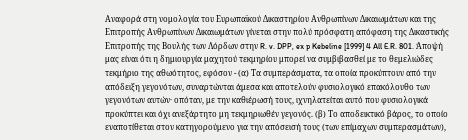Aναφορά στη νομολογία του Ευρωπαϊκού Δικαστηρίου Ανθρωπίνων Δικαιωμάτων και της Επιτροπής Ανθρωπίνων Δικαιωμάτων γίνεται στην πολύ πρόσφατη απόφαση της Δικαστικής Επιτροπής της Βουλής των Λόρδων στην R. v. DPP, ex p Kebeline [1999] 4 All E.R. 801. Άποψή μας είναι ότι η δημιουργία μαχητού τεκμηρίου μπορεί να συμβιβασθεί με το θεμελιώδες τεκμήριο της αθωότητος, εφόσον - (α) Τα συμπεράσματα, τα οποία προκύπτουν από την απόδειξη γεγονότων, συναρτώνται άμεσα και αποτελούν φυσιολογικό επακόλουθο των γεγονότων αυτών· οπόταν, με την καθιέρωσή τους, ιχνηλατείται αυτό που φυσιολογικά προκύπτει και όχι ανεξάρτητο μη τεκμηριωθέν γεγονός. (β) Το αποδεικτικό βάρος, το οποίο εναποτίθεται στον κατηγορούμενο για την απόσεισή τους (των επίμαχων συμπερασμάτων),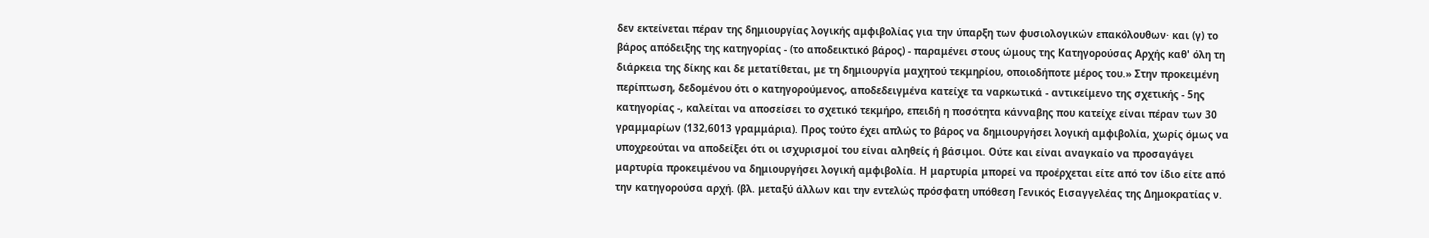δεν εκτείνεται πέραν της δημιουργίας λογικής αμφιβολίας για την ύπαρξη των φυσιολογικών επακόλουθων· και (γ) το βάρος απόδειξης της κατηγορίας - (το αποδεικτικό βάρος) - παραμένει στους ώμους της Κατηγορούσας Αρχής καθ' όλη τη διάρκεια της δίκης και δε μετατίθεται, με τη δημιουργία μαχητού τεκμηρίου, οποιοδήποτε μέρος του.» Στην προκειμένη περίπτωση, δεδομένου ότι ο κατηγορούμενος, αποδεδειγμένα κατείχε τα ναρκωτικά - αντικείμενο της σχετικής - 5ης κατηγορίας -, καλείται να αποσείσει το σχετικό τεκμήρο, επειδή η ποσότητα κάνναβης που κατείχε είναι πέραν των 30 γραμμαρίων (132,6013 γραμμάρια). Προς τούτο έχει απλώς το βάρος να δημιουργήσει λογική αμφιβολία, χωρίς όμως να υποχρεούται να αποδείξει ότι οι ισχυρισμοί του είναι αληθείς ή βάσιμοι. Ούτε και είναι αναγκαίο να προσαγάγει μαρτυρία προκειμένου να δημιουργήσει λογική αμφιβολία. Η μαρτυρία μπορεί να προέρχεται είτε από τον ίδιο είτε από την κατηγορούσα αρχή. (βλ. μεταξύ άλλων και την εντελώς πρόσφατη υπόθεση Γενικός Εισαγγελέας της Δημοκρατίας ν.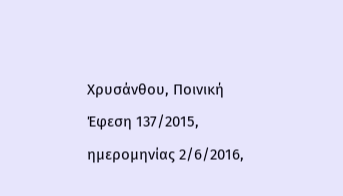Χρυσάνθου, Ποινική Έφεση 137/2015, ημερομηνίας 2/6/2016,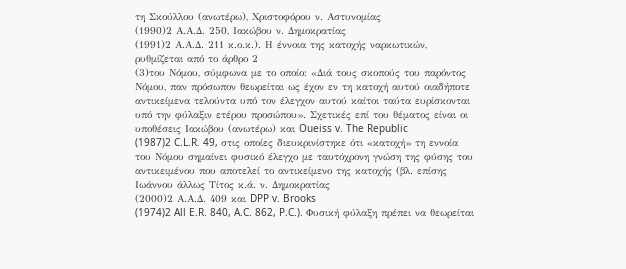τη Σκούλλου (ανωτέρω), Χριστοφόρου ν. Αστυνομίας
(1990)2 Α.Α.Δ. 250, Ιακώβου ν. Δημοκρατίας
(1991)2 Α.Α.Δ. 211 κ.ο.κ.). Η έννοια της κατοχής ναρκωτικών, ρυθμίζεται από το άρθρο 2
(3)του Νόμου, σύμφωνα με το οποίο: «Διά τους σκοπούς του παρόντος Νόμου, παν πρόσωπον θεωρείται ως έχον εν τη κατοχή αυτού οιαδήποτε αντικείμενα τελούντα υπό τον έλεγχον αυτού καίτοι ταύτα ευρίσκονται υπό την φύλαξιν ετέρου προσώπου». Σχετικές επί του θέματος είναι οι υποθέσεις Ιακώβου (ανωτέρω) και Oueiss v. The Republic
(1987)2 C.L.R. 49, στις οποίες διευκρινίστηκε ότι «κατοχή» τη εννοία του Νόμου σημαίνει φυσικό έλεγχο με ταυτόχρονη γνώση της φύσης του αντικειμένου που αποτελεί το αντικείμενο της κατοχής (βλ. επίσης Ιωάννου άλλως Τίτος κ.ά. ν. Δημοκρατίας
(2000)2 Α.Α.Δ. 409 και DPP v. Brooks
(1974)2 All E.R. 840, A.C. 862, P.C.). Φυσική φύλαξη πρέπει να θεωρείται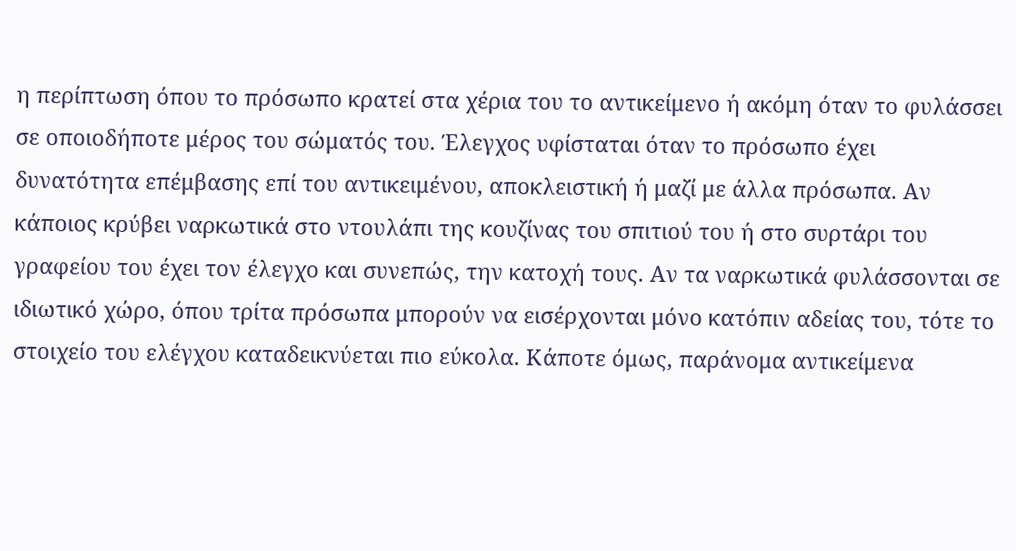η περίπτωση όπου το πρόσωπο κρατεί στα χέρια του το αντικείμενο ή ακόμη όταν το φυλάσσει σε οποιοδήποτε μέρος του σώματός του. Έλεγχος υφίσταται όταν το πρόσωπο έχει δυνατότητα επέμβασης επί του αντικειμένου, αποκλειστική ή μαζί με άλλα πρόσωπα. Αν κάποιος κρύβει ναρκωτικά στο ντουλάπι της κουζίνας του σπιτιού του ή στο συρτάρι του γραφείου του έχει τον έλεγχο και συνεπώς, την κατοχή τους. Αν τα ναρκωτικά φυλάσσονται σε ιδιωτικό χώρο, όπου τρίτα πρόσωπα μπορούν να εισέρχονται μόνο κατόπιν αδείας του, τότε το στοιχείο του ελέγχου καταδεικνύεται πιο εύκολα. Κάποτε όμως, παράνομα αντικείμενα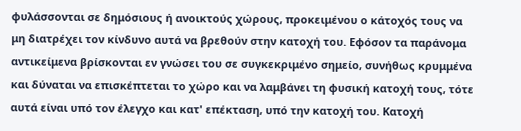φυλάσσονται σε δημόσιους ή ανοικτούς χώρους, προκειμένου ο κάτοχός τους να μη διατρέχει τον κίνδυνο αυτά να βρεθούν στην κατοχή του. Εφόσον τα παράνομα αντικείμενα βρίσκονται εν γνώσει του σε συγκεκριμένο σημείο, συνήθως κρυμμένα και δύναται να επισκέπτεται το χώρο και να λαμβάνει τη φυσική κατοχή τους, τότε αυτά είναι υπό τον έλεγχο και κατ' επέκταση, υπό την κατοχή του. Κατοχή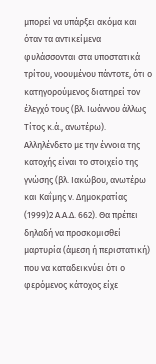μπορεί να υπάρξει ακόμα και όταν τα αντικείμενα φυλάσσονται στα υποστατικά τρίτου, νοουμένου πάντοτε, ότι ο κατηγορούμενος διατηρεί τον έλεγχό τους (βλ. Ιωάννου άλλως Τίτος κ.ά., ανωτέρω). Αλληλένδετο με την έννοια της κατοχής είναι το στοιχείο της γνώσης (βλ. Ιακώβου, ανωτέρω και Καΐμης ν. Δημοκρατίας
(1999)2 Α.Α.Δ. 662). Θα πρέπει δηλαδή να προσκομισθεί μαρτυρία (άμεση ή περιστατική) που να καταδεικνύει ότι ο φερόμενος κάτοχος είχε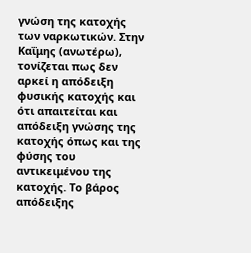γνώση της κατοχής των ναρκωτικών. Στην Καΐμης (ανωτέρω), τονίζεται πως δεν αρκεί η απόδειξη φυσικής κατοχής και ότι απαιτείται και απόδειξη γνώσης της κατοχής όπως και της φύσης του αντικειμένου της κατοχής. Το βάρος απόδειξης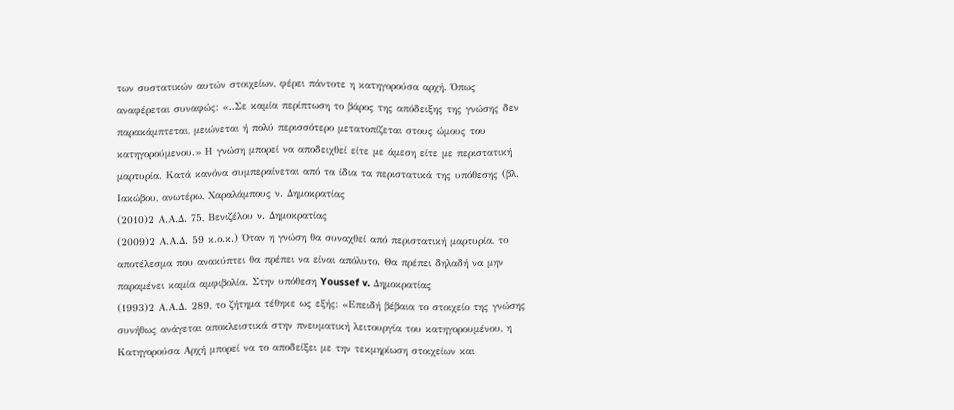των συστατικών αυτών στοιχείων, φέρει πάντοτε η κατηγορούσα αρχή. Όπως αναφέρεται συναφώς: «..Σε καμία περίπτωση το βάρος της απόδειξης της γνώσης δεν παρακάμπτεται, μειώνεται ή πολύ περισσότερο μετατοπίζεται στους ώμους του κατηγορούμενου.» Η γνώση μπορεί να αποδειχθεί είτε με άμεση είτε με περιστατική μαρτυρία. Κατά κανόνα συμπεραίνεται από τα ίδια τα περιστατικά της υπόθεσης (βλ. Ιακώβου, ανωτέρω, Χαραλάμπους ν. Δημοκρατίας
(2010)2 Α.Α.Δ. 75, Βενιζέλου ν. Δημοκρατίας
(2009)2 Α.Α.Δ. 59 κ.ο.κ.) Όταν η γνώση θα συναχθεί από περιστατική μαρτυρία, το αποτέλεσμα που ανακύπτει θα πρέπει να είναι απόλυτο. Θα πρέπει δηλαδή να μην παραμένει καμία αμφιβολία. Στην υπόθεση Youssef v. Δημοκρατίας
(1993)2 Α.Α.Δ. 289, το ζήτημα τέθηκε ως εξής: «Επειδή βέβαια το στοιχείο της γνώσης συνήθως ανάγεται αποκλειστικά στην πνευματική λειτουργία του κατηγορουμένου, η Κατηγορούσα Αρχή μπορεί να το αποδείξει με την τεκμηρίωση στοιχείων και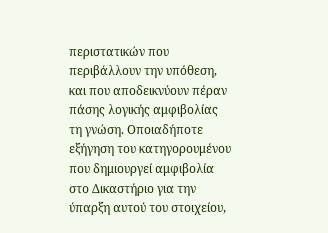περιστατικών που περιβάλλουν την υπόθεση, και που αποδεικνύουν πέραν πάσης λογικής αμφιβολίας τη γνώση. Οποιαδήποτε εξήγηση του κατηγορουμένου που δημιουργεί αμφιβολία στο Δικαστήριο για την ύπαρξη αυτού του στοιχείου,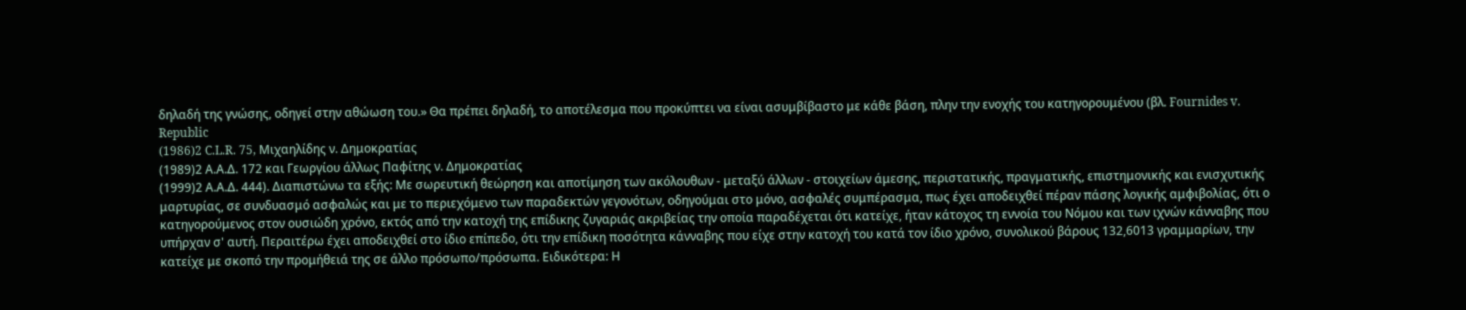δηλαδή της γνώσης, οδηγεί στην αθώωση του.» Θα πρέπει δηλαδή, το αποτέλεσμα που προκύπτει να είναι ασυμβίβαστο με κάθε βάση, πλην την ενοχής του κατηγορουμένου (βλ. Fournides v. Republic
(1986)2 C.L.R. 75, Μιχαηλίδης ν. Δημοκρατίας
(1989)2 Α.Α.Δ. 172 και Γεωργίου άλλως Παφίτης ν. Δημοκρατίας
(1999)2 Α.Α.Δ. 444). Διαπιστώνω τα εξής: Με σωρευτική θεώρηση και αποτίμηση των ακόλουθων - μεταξύ άλλων - στοιχείων άμεσης, περιστατικής, πραγματικής, επιστημονικής και ενισχυτικής μαρτυρίας, σε συνδυασμό ασφαλώς και με το περιεχόμενο των παραδεκτών γεγονότων, οδηγούμαι στο μόνο, ασφαλές συμπέρασμα, πως έχει αποδειχθεί πέραν πάσης λογικής αμφιβολίας, ότι ο κατηγορούμενος στον ουσιώδη χρόνο, εκτός από την κατοχή της επίδικης ζυγαριάς ακριβείας την οποία παραδέχεται ότι κατείχε, ήταν κάτοχος τη εννοία του Νόμου και των ιχνών κάνναβης που υπήρχαν σ' αυτή. Περαιτέρω έχει αποδειχθεί στο ίδιο επίπεδο, ότι την επίδικη ποσότητα κάνναβης που είχε στην κατοχή του κατά τον ίδιο χρόνο, συνολικού βάρους 132,6013 γραμμαρίων, την κατείχε με σκοπό την προμήθειά της σε άλλο πρόσωπο/πρόσωπα. Ειδικότερα: Η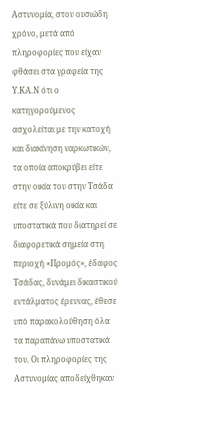Αστυνομία, στον ουσιώδη χρόνο, μετά από πληροφορίες που είχαν φθάσει στα γραφεία της Υ.ΚΑ.Ν ότι ο κατηγορούμενος ασχολείται με την κατοχή και διακίνηση ναρκωτικών, τα οποία αποκρύβει είτε στην οικία του στην Τσάδα είτε σε ξύλινη οικία και υποστατικά που διατηρεί σε διαφορετικά σημεία στη περιοχή «Προμός», έδαφος Τσάδας, δυνάμει δικαστικού εντάλματος έρευνας, έθεσε υπό παρακολούθηση όλα τα παραπάνω υποστατικά του. Οι πληροφορίες της Αστυνομίας αποδείχθηκαν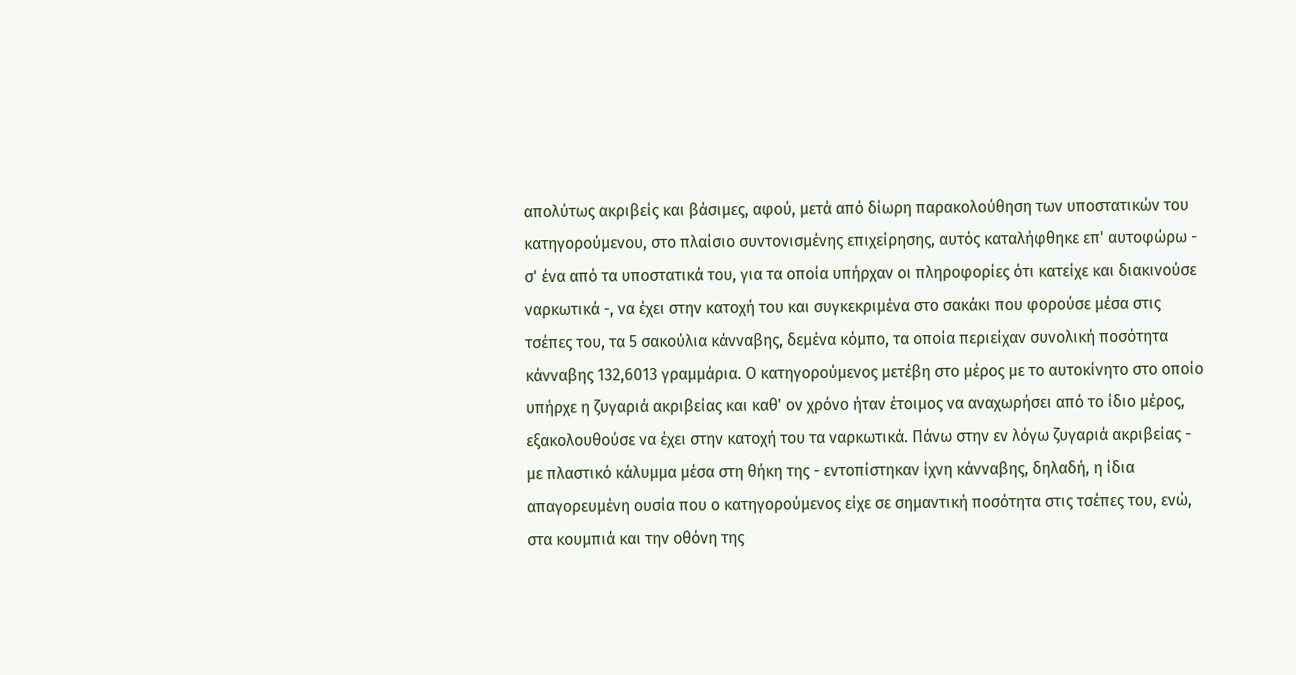απολύτως ακριβείς και βάσιμες, αφού, μετά από δίωρη παρακολούθηση των υποστατικών του κατηγορούμενου, στο πλαίσιο συντονισμένης επιχείρησης, αυτός καταλήφθηκε επ' αυτοφώρω - σ' ένα από τα υποστατικά του, για τα οποία υπήρχαν οι πληροφορίες ότι κατείχε και διακινούσε ναρκωτικά -, να έχει στην κατοχή του και συγκεκριμένα στο σακάκι που φορούσε μέσα στις τσέπες του, τα 5 σακούλια κάνναβης, δεμένα κόμπο, τα οποία περιείχαν συνολική ποσότητα κάνναβης 132,6013 γραμμάρια. Ο κατηγορούμενος μετέβη στο μέρος με το αυτοκίνητο στο οποίο υπήρχε η ζυγαριά ακριβείας και καθ' ον χρόνο ήταν έτοιμος να αναχωρήσει από το ίδιο μέρος, εξακολουθούσε να έχει στην κατοχή του τα ναρκωτικά. Πάνω στην εν λόγω ζυγαριά ακριβείας - με πλαστικό κάλυμμα μέσα στη θήκη της - εντοπίστηκαν ίχνη κάνναβης, δηλαδή, η ίδια απαγορευμένη ουσία που ο κατηγορούμενος είχε σε σημαντική ποσότητα στις τσέπες του, ενώ, στα κουμπιά και την οθόνη της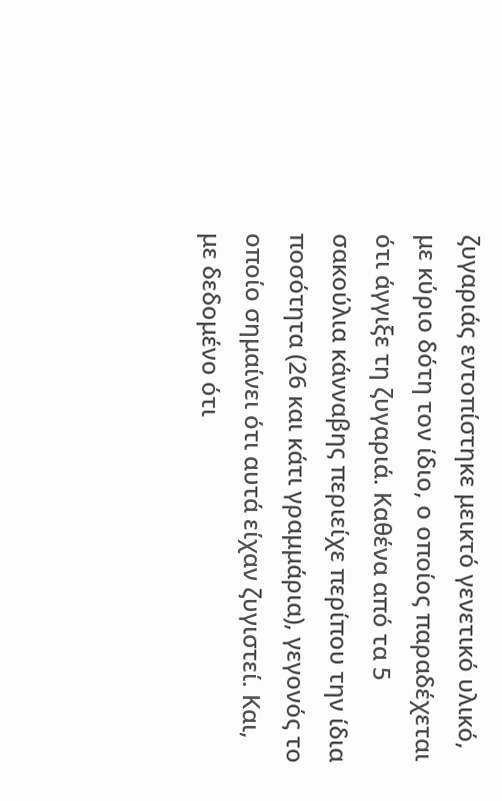ζυγαριάς εντοπίστηκε μεικτό γενετικό υλικό, με κύριο δότη τον ίδιο, ο οποίος παραδέχεται ότι άγγιξε τη ζυγαριά. Καθένα από τα 5 σακούλια κάνναβης περιείχε περίπου την ίδια ποσότητα (26 και κάτι γραμμάρια), γεγονός το οποίο σημαίνει ότι αυτά είχαν ζυγιστεί. Και, με δεδομένο ότι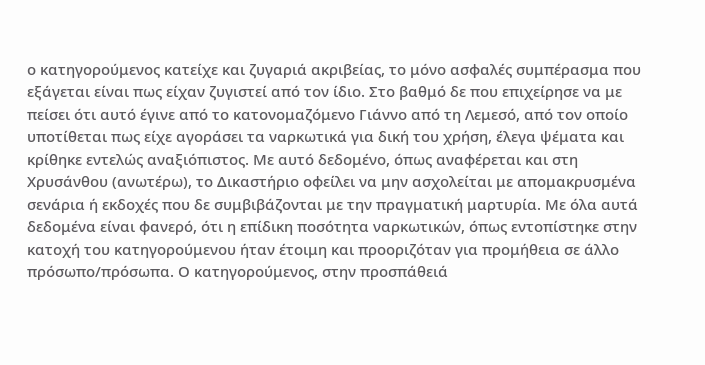ο κατηγορούμενος κατείχε και ζυγαριά ακριβείας, το μόνο ασφαλές συμπέρασμα που εξάγεται είναι πως είχαν ζυγιστεί από τον ίδιο. Στο βαθμό δε που επιχείρησε να με πείσει ότι αυτό έγινε από το κατονομαζόμενο Γιάννο από τη Λεμεσό, από τον οποίο υποτίθεται πως είχε αγοράσει τα ναρκωτικά για δική του χρήση, έλεγα ψέματα και κρίθηκε εντελώς αναξιόπιστος. Με αυτό δεδομένο, όπως αναφέρεται και στη Χρυσάνθου (ανωτέρω), το Δικαστήριο οφείλει να μην ασχολείται με απομακρυσμένα σενάρια ή εκδοχές που δε συμβιβάζονται με την πραγματική μαρτυρία. Με όλα αυτά δεδομένα είναι φανερό, ότι η επίδικη ποσότητα ναρκωτικών, όπως εντοπίστηκε στην κατοχή του κατηγορούμενου ήταν έτοιμη και προοριζόταν για προμήθεια σε άλλο πρόσωπο/πρόσωπα. Ο κατηγορούμενος, στην προσπάθειά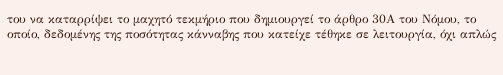του να καταρρίψει το μαχητό τεκμήριο που δημιουργεί το άρθρο 30Α του Νόμου, το οποίο, δεδομένης της ποσότητας κάνναβης που κατείχε τέθηκε σε λειτουργία, όχι απλώς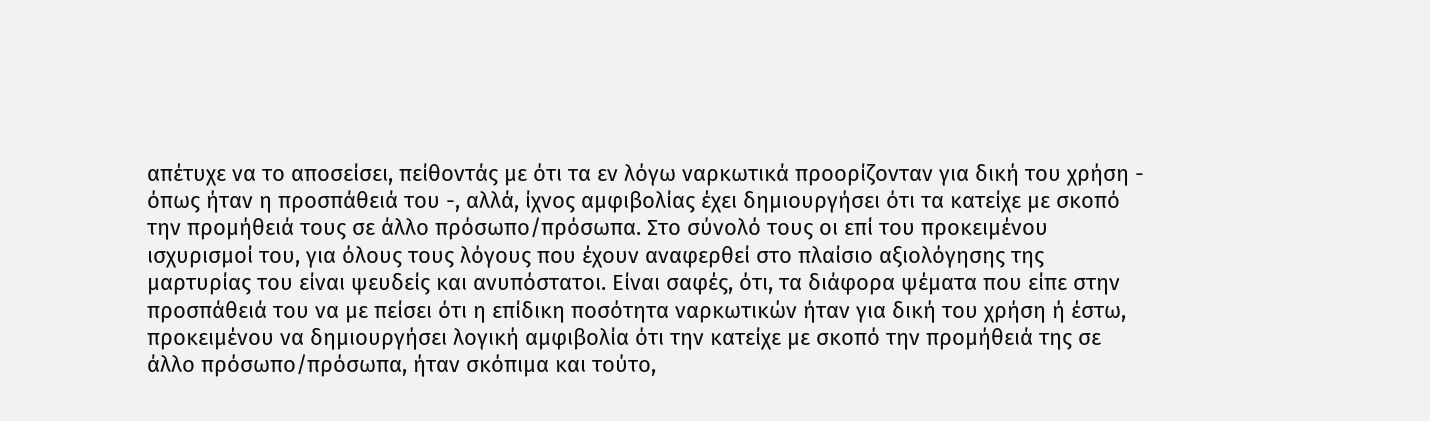απέτυχε να το αποσείσει, πείθοντάς με ότι τα εν λόγω ναρκωτικά προορίζονταν για δική του χρήση - όπως ήταν η προσπάθειά του -, αλλά, ίχνος αμφιβολίας έχει δημιουργήσει ότι τα κατείχε με σκοπό την προμήθειά τους σε άλλο πρόσωπο/πρόσωπα. Στο σύνολό τους οι επί του προκειμένου ισχυρισμοί του, για όλους τους λόγους που έχουν αναφερθεί στο πλαίσιο αξιολόγησης της μαρτυρίας του είναι ψευδείς και ανυπόστατοι. Είναι σαφές, ότι, τα διάφορα ψέματα που είπε στην προσπάθειά του να με πείσει ότι η επίδικη ποσότητα ναρκωτικών ήταν για δική του χρήση ή έστω, προκειμένου να δημιουργήσει λογική αμφιβολία ότι την κατείχε με σκοπό την προμήθειά της σε άλλο πρόσωπο/πρόσωπα, ήταν σκόπιμα και τούτο,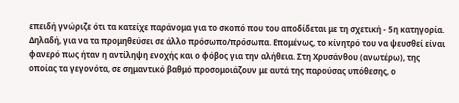επειδή γνώριζε ότι τα κατείχε παράνομα για το σκοπό που του αποδίδεται με τη σχετική - 5η κατηγορία. Δηλαδή, για να τα προμηθεύσει σε άλλο πρόσωπο/πρόσωπα. Επομένως, το κίνητρό του να ψευσθεί είναι φανερό πως ήταν η αντίληψη ενοχής και ο φόβος για την αλήθεια. Στη Χρυσάνθου (ανωτέρω), της οποίας τα γεγονότα, σε σημαντικό βαθμό προσομοιάζουν με αυτά της παρούσας υπόθεσης, ο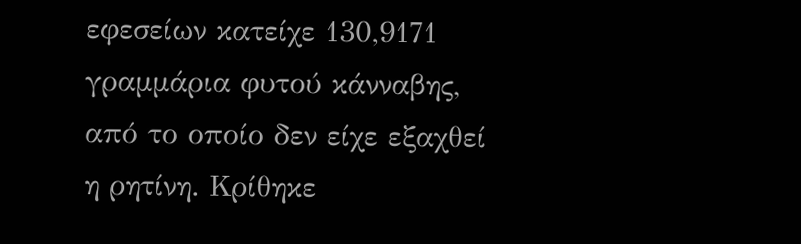εφεσείων κατείχε 130,9171 γραμμάρια φυτού κάνναβης, από το οποίο δεν είχε εξαχθεί η ρητίνη. Κρίθηκε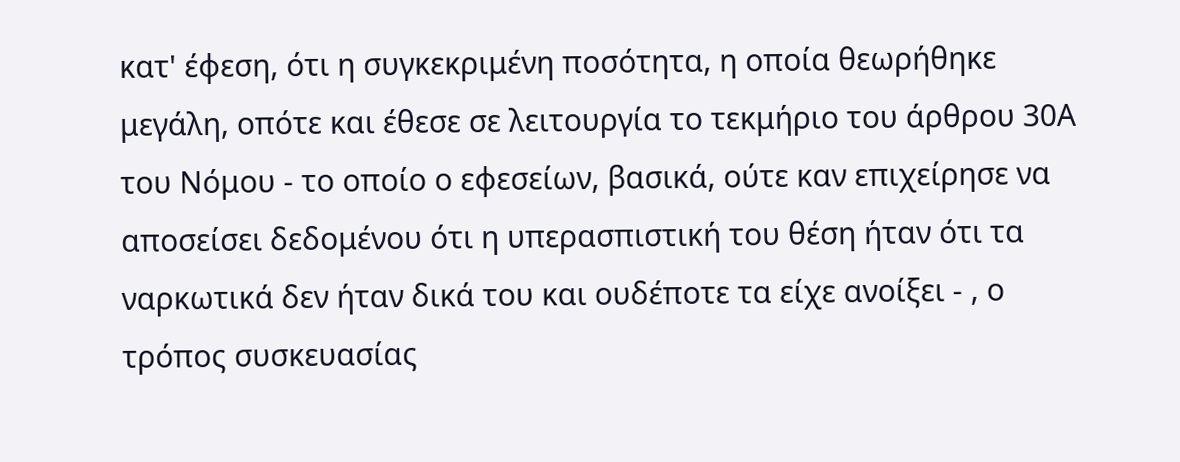κατ' έφεση, ότι η συγκεκριμένη ποσότητα, η οποία θεωρήθηκε μεγάλη, οπότε και έθεσε σε λειτουργία το τεκμήριο του άρθρου 30Α του Νόμου - το οποίο ο εφεσείων, βασικά, ούτε καν επιχείρησε να αποσείσει δεδομένου ότι η υπερασπιστική του θέση ήταν ότι τα ναρκωτικά δεν ήταν δικά του και ουδέποτε τα είχε ανοίξει - , ο τρόπος συσκευασίας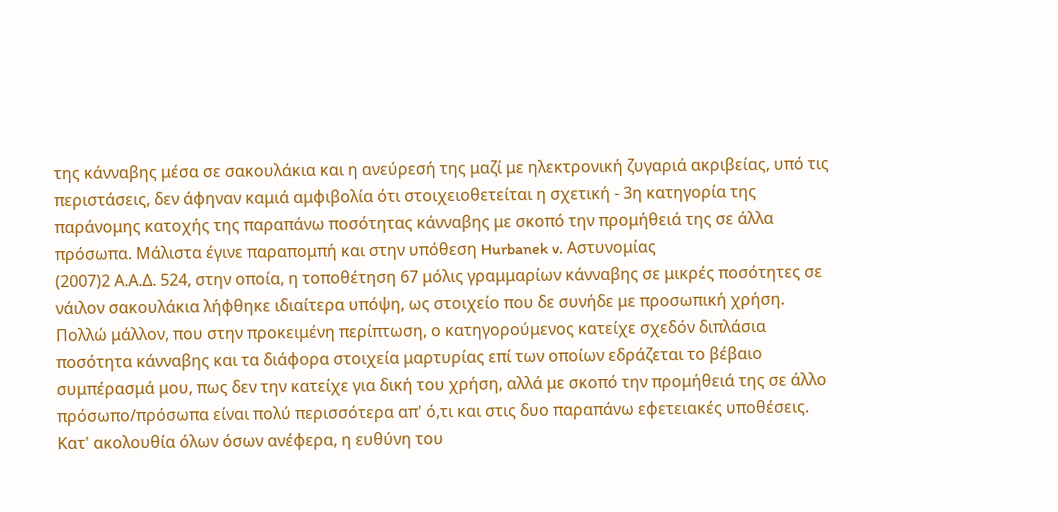της κάνναβης μέσα σε σακουλάκια και η ανεύρεσή της μαζί με ηλεκτρονική ζυγαριά ακριβείας, υπό τις περιστάσεις, δεν άφηναν καμιά αμφιβολία ότι στοιχειοθετείται η σχετική - 3η κατηγορία της παράνομης κατοχής της παραπάνω ποσότητας κάνναβης με σκοπό την προμήθειά της σε άλλα πρόσωπα. Μάλιστα έγινε παραπομπή και στην υπόθεση Hurbanek v. Αστυνομίας
(2007)2 Α.Α.Δ. 524, στην οποία, η τοποθέτηση 67 μόλις γραμμαρίων κάνναβης σε μικρές ποσότητες σε νάιλον σακουλάκια λήφθηκε ιδιαίτερα υπόψη, ως στοιχείο που δε συνήδε με προσωπική χρήση. Πολλώ μάλλον, που στην προκειμένη περίπτωση, ο κατηγορούμενος κατείχε σχεδόν διπλάσια ποσότητα κάνναβης και τα διάφορα στοιχεία μαρτυρίας επί των οποίων εδράζεται το βέβαιο συμπέρασμά μου, πως δεν την κατείχε για δική του χρήση, αλλά με σκοπό την προμήθειά της σε άλλο πρόσωπο/πρόσωπα είναι πολύ περισσότερα απ' ό,τι και στις δυο παραπάνω εφετειακές υποθέσεις. Κατ' ακολουθία όλων όσων ανέφερα, η ευθύνη του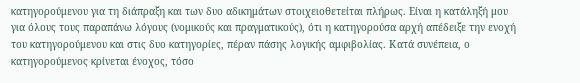κατηγορούμενου για τη διάπραξη και των δυο αδικημάτων στοιχειοθετείται πλήρως. Είναι η κατάληξή μου για όλους τους παραπάνω λόγους (νομικούς και πραγματικούς), ότι η κατηγορούσα αρχή απέδειξε την ενοχή του κατηγορούμενου και στις δυο κατηγορίες, πέραν πάσης λογικής αμφιβολίας. Κατά συνέπεια, ο κατηγορούμενος κρίνεται ένοχος, τόσο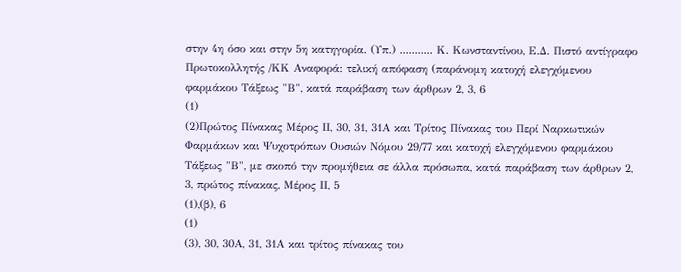στην 4η όσο και στην 5η κατηγορία. (Υπ.) ........... Κ. Κωνσταντίνου, Ε.Δ. Πιστό αντίγραφο Πρωτοκολλητής /ΚΚ Αναφορά: τελική απόφαση (παράνομη κατοχή ελεγχόμενου φαρμάκου Τάξεως "Β", κατά παράβαση των άρθρων 2, 3, 6
(1)
(2)Πρώτος Πίνακας Μέρος ΙΙ, 30, 31, 31Α και Τρίτος Πίνακας του Περί Ναρκωτικών Φαρμάκων και Ψυχοτρόπων Ουσιών Νόμου 29/77 και κατοχή ελεγχόμενου φαρμάκου Τάξεως "Β", με σκοπό την προμήθεια σε άλλα πρόσωπα, κατά παράβαση των άρθρων 2, 3, πρώτος πίνακας, Μέρος ΙΙ, 5
(1),(β), 6
(1)
(3), 30, 30Α, 31, 31Α και τρίτος πίνακας του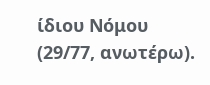ίδιου Νόμου (29/77, ανωτέρω).